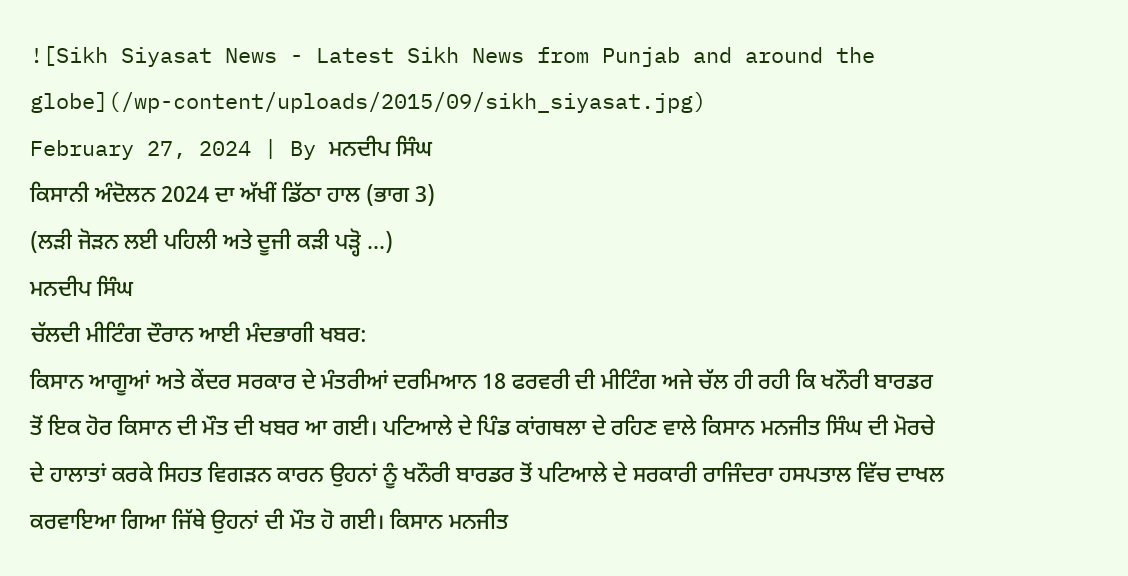![Sikh Siyasat News - Latest Sikh News from Punjab and around the globe](/wp-content/uploads/2015/09/sikh_siyasat.jpg)
February 27, 2024 | By ਮਨਦੀਪ ਸਿੰਘ
ਕਿਸਾਨੀ ਅੰਦੋਲਨ 2024 ਦਾ ਅੱਖੀਂ ਡਿੱਠਾ ਹਾਲ (ਭਾਗ 3)
(ਲੜੀ ਜੋੜਨ ਲਈ ਪਹਿਲੀ ਅਤੇ ਦੂਜੀ ਕੜੀ ਪੜ੍ਹੋ …)
ਮਨਦੀਪ ਸਿੰਘ
ਚੱਲਦੀ ਮੀਟਿੰਗ ਦੌਰਾਨ ਆਈ ਮੰਦਭਾਗੀ ਖਬਰ:
ਕਿਸਾਨ ਆਗੂਆਂ ਅਤੇ ਕੇਂਦਰ ਸਰਕਾਰ ਦੇ ਮੰਤਰੀਆਂ ਦਰਮਿਆਨ 18 ਫਰਵਰੀ ਦੀ ਮੀਟਿੰਗ ਅਜੇ ਚੱਲ ਹੀ ਰਹੀ ਕਿ ਖਨੌਰੀ ਬਾਰਡਰ ਤੋਂ ਇਕ ਹੋਰ ਕਿਸਾਨ ਦੀ ਮੌਤ ਦੀ ਖਬਰ ਆ ਗਈ। ਪਟਿਆਲੇ ਦੇ ਪਿੰਡ ਕਾਂਗਥਲਾ ਦੇ ਰਹਿਣ ਵਾਲੇ ਕਿਸਾਨ ਮਨਜੀਤ ਸਿੰਘ ਦੀ ਮੋਰਚੇ ਦੇ ਹਾਲਾਤਾਂ ਕਰਕੇ ਸਿਹਤ ਵਿਗੜਨ ਕਾਰਨ ਉਹਨਾਂ ਨੂੰ ਖਨੌਰੀ ਬਾਰਡਰ ਤੋਂ ਪਟਿਆਲੇ ਦੇ ਸਰਕਾਰੀ ਰਾਜਿੰਦਰਾ ਹਸਪਤਾਲ ਵਿੱਚ ਦਾਖਲ ਕਰਵਾਇਆ ਗਿਆ ਜਿੱਥੇ ਉਹਨਾਂ ਦੀ ਮੌਤ ਹੋ ਗਈ। ਕਿਸਾਨ ਮਨਜੀਤ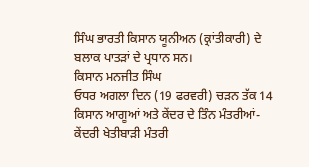ਸਿੰਘ ਭਾਰਤੀ ਕਿਸਾਨ ਯੂਨੀਅਨ (ਕ੍ਰਾਂਤੀਕਾਰੀ) ਦੇ ਬਲਾਕ ਪਾਤੜਾਂ ਦੇ ਪ੍ਰਧਾਨ ਸਨ।
ਕਿਸਾਨ ਮਨਜੀਤ ਸਿੰਘ
ਓਧਰ ਅਗਲਾ ਦਿਨ (19 ਫਰਵਰੀ) ਚੜਨ ਤੱਕ 14 ਕਿਸਾਨ ਆਗੂਆਂ ਅਤੇ ਕੇਂਦਰ ਦੇ ਤਿੰਨ ਮੰਤਰੀਆਂ- ਕੇਂਦਰੀ ਖੇਤੀਬਾੜੀ ਮੰਤਰੀ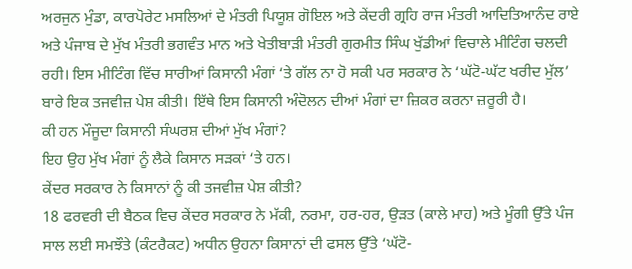ਅਰਜੁਨ ਮੁੰਡਾ, ਕਾਰਪੋਰੇਟ ਮਸਲਿਆਂ ਦੇ ਮੰਤਰੀ ਪਿਯੂਸ਼ ਗੋਇਲ ਅਤੇ ਕੇਂਦਰੀ ਗ੍ਰਹਿ ਰਾਜ ਮੰਤਰੀ ਆਦਿਤਿਆਨੰਦ ਰਾਏ ਅਤੇ ਪੰਜਾਬ ਦੇ ਮੁੱਖ ਮੰਤਰੀ ਭਗਵੰਤ ਮਾਨ ਅਤੇ ਖੇਤੀਬਾੜੀ ਮੰਤਰੀ ਗੁਰਮੀਤ ਸਿੰਘ ਖੁੱਡੀਆਂ ਵਿਚਾਲੇ ਮੀਟਿੰਗ ਚਲਦੀ ਰਹੀ। ਇਸ ਮੀਟਿੰਗ ਵਿੱਚ ਸਾਰੀਆਂ ਕਿਸਾਨੀ ਮੰਗਾਂ ‘ਤੇ ਗੱਲ ਨਾ ਹੋ ਸਕੀ ਪਰ ਸਰਕਾਰ ਨੇ ‘ਘੱਟੋ-ਘੱਟ ਖਰੀਦ ਮੁੱਲ’ ਬਾਰੇ ਇਕ ਤਜਵੀਜ਼ ਪੇਸ਼ ਕੀਤੀ। ਇੱਥੇ ਇਸ ਕਿਸਾਨੀ ਅੰਦੋਲਨ ਦੀਆਂ ਮੰਗਾਂ ਦਾ ਜ਼ਿਕਰ ਕਰਨਾ ਜ਼ਰੂਰੀ ਹੈ।
ਕੀ ਹਨ ਮੌਜੂਦਾ ਕਿਸਾਨੀ ਸੰਘਰਸ਼ ਦੀਆਂ ਮੁੱਖ ਮੰਗਾਂ?
ਇਹ ਉਹ ਮੁੱਖ ਮੰਗਾਂ ਨੂੰ ਲੈਕੇ ਕਿਸਾਨ ਸੜਕਾਂ ‘ਤੇ ਹਨ।
ਕੇਂਦਰ ਸਰਕਾਰ ਨੇ ਕਿਸਾਨਾਂ ਨੂੰ ਕੀ ਤਜਵੀਜ਼ ਪੇਸ਼ ਕੀਤੀ?
18 ਫਰਵਰੀ ਦੀ ਬੈਠਕ ਵਿਚ ਕੇਂਦਰ ਸਰਕਾਰ ਨੇ ਮੱਕੀ, ਨਰਮਾ, ਹਰ-ਹਰ, ਉੜਤ (ਕਾਲੇ ਮਾਹ) ਅਤੇ ਮੂੰਗੀ ਉੱਤੇ ਪੰਜ ਸਾਲ ਲਈ ਸਮਝੌਤੇ (ਕੰਟਰੈਕਟ) ਅਧੀਨ ਉਹਨਾ ਕਿਸਾਨਾਂ ਦੀ ਫਸਲ ਉੱਤੇ ‘ਘੱਟੋ-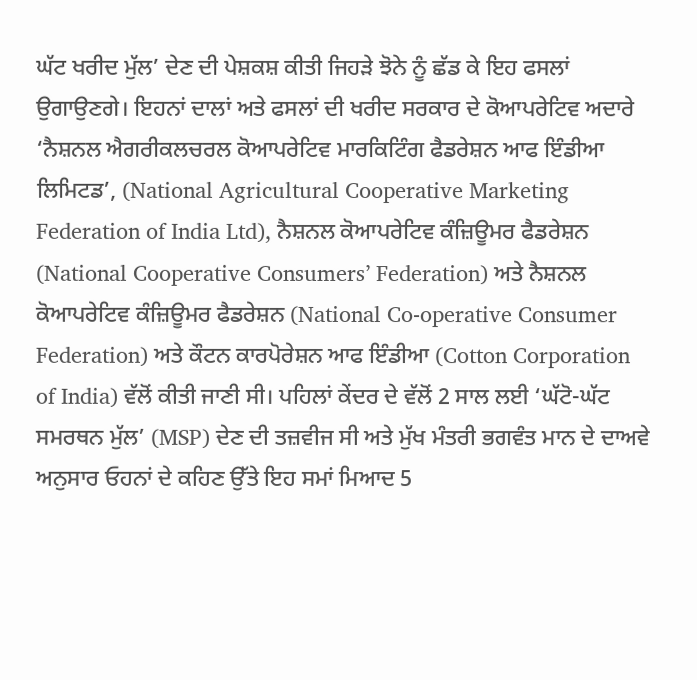ਘੱਟ ਖਰੀਦ ਮੁੱਲ’ ਦੇਣ ਦੀ ਪੇਸ਼ਕਸ਼ ਕੀਤੀ ਜਿਹੜੇ ਝੋਨੇ ਨੂੰ ਛੱਡ ਕੇ ਇਹ ਫਸਲਾਂ ਉਗਾਉਣਗੇ। ਇਹਨਾਂ ਦਾਲਾਂ ਅਤੇ ਫਸਲਾਂ ਦੀ ਖਰੀਦ ਸਰਕਾਰ ਦੇ ਕੋਆਪਰੇਟਿਵ ਅਦਾਰੇ ‘ਨੈਸ਼ਨਲ ਐਗਰੀਕਲਚਰਲ ਕੋਆਪਰੇਟਿਵ ਮਾਰਕਿਟਿੰਗ ਫੈਡਰੇਸ਼ਨ ਆਫ ਇੰਡੀਆ ਲਿਮਿਟਡ’, (National Agricultural Cooperative Marketing Federation of India Ltd), ਨੈਸ਼ਨਲ ਕੋਆਪਰੇਟਿਵ ਕੰਜ਼ਿਊਮਰ ਫੈਡਰੇਸ਼ਨ (National Cooperative Consumers’ Federation) ਅਤੇ ਨੈਸ਼ਨਲ ਕੋਆਪਰੇਟਿਵ ਕੰਜ਼ਿਊਮਰ ਫੈਡਰੇਸ਼ਨ (National Co-operative Consumer Federation) ਅਤੇ ਕੌਟਨ ਕਾਰਪੋਰੇਸ਼ਨ ਆਫ ਇੰਡੀਆ (Cotton Corporation of India) ਵੱਲੋਂ ਕੀਤੀ ਜਾਣੀ ਸੀ। ਪਹਿਲਾਂ ਕੇਂਦਰ ਦੇ ਵੱਲੋਂ 2 ਸਾਲ ਲਈ ‘ਘੱਟੋ-ਘੱਟ ਸਮਰਥਨ ਮੁੱਲ’ (MSP) ਦੇਣ ਦੀ ਤਜ਼ਵੀਜ ਸੀ ਅਤੇ ਮੁੱਖ ਮੰਤਰੀ ਭਗਵੰਤ ਮਾਨ ਦੇ ਦਾਅਵੇ ਅਨੁਸਾਰ ਓਹਨਾਂ ਦੇ ਕਹਿਣ ਉੱਤੇ ਇਹ ਸਮਾਂ ਮਿਆਦ 5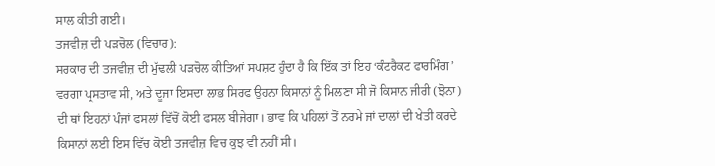ਸਾਲ ਕੀਤੀ ਗਈ।
ਤਜਵੀਜ਼ ਦੀ ਪੜਚੋਲ (ਵਿਚਾਰ):
ਸਰਕਾਰ ਦੀ ਤਜਵੀਜ਼ ਦੀ ਮੁੱਢਲੀ ਪੜਚੋਲ ਕੀਤਿਆਂ ਸਪਸ਼ਟ ਹੁੰਦਾ ਹੈ ਕਿ ਇੱਕ ਤਾਂ ਇਹ ‘ਕੰਟਰੈਕਟ ਫਾਰਮਿੰਗ’ ਵਰਗਾ ਪ੍ਰਸਤਾਵ ਸੀ, ਅਤੇ ਦੂਜਾ ਇਸਦਾ ਲਾਭ ਸਿਰਫ ਉਹਨਾ ਕਿਸਾਨਾਂ ਨੂੰ ਮਿਲਣਾ ਸੀ ਜੋ ਕਿਸਾਨ ਜੀਰੀ (ਝੋਨਾ) ਦੀ ਥਾਂ ਇਹਨਾਂ ਪੰਜਾਂ ਫਸਲਾਂ ਵਿੱਚੋਂ ਕੋਈ ਫਸਲ ਬੀਜੇਗਾ। ਭਾਵ ਕਿ ਪਹਿਲਾਂ ਤੋਂ ਨਰਮੇ ਜਾਂ ਦਾਲਾਂ ਦੀ ਖੇਤੀ ਕਰਦੇ ਕਿਸਾਨਾਂ ਲਈ ਇਸ ਵਿੱਚ ਕੋਈ ਤਜਵੀਜ਼ ਵਿਚ ਕੁਝ ਵੀ ਨਹੀਂ ਸੀ।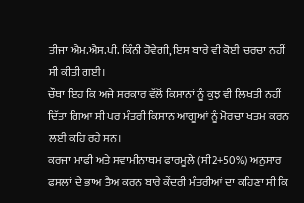ਤੀਜਾ ਐਮ.ਐਸ.ਪੀ. ਕਿੰਨੀ ਹੋਵੇਗੀ, ਇਸ ਬਾਰੇ ਵੀ ਕੋਈ ਚਰਚਾ ਨਹੀਂ ਸੀ ਕੀਤੀ ਗਈ।
ਚੌਥਾ ਇਹ ਕਿ ਅਜੇ ਸਰਕਾਰ ਵੱਲੋਂ ਕਿਸਾਨਾਂ ਨੂੰ ਕੁਝ ਵੀ ਲਿਖਤੀ ਨਹੀਂ ਦਿੱਤਾ ਗਿਆ ਸੀ ਪਰ ਮੰਤਰੀ ਕਿਸਾਨ ਆਗੂਆਂ ਨੂੰ ਮੋਰਚਾ ਖਤਮ ਕਰਨ ਲਈ ਕਹਿ ਰਹੇ ਸਨ।
ਕਰਜਾ ਮਾਫੀ ਅਤੇ ਸਵਾਮੀਨਾਥਮ ਫਾਰਮੂਲੇ (ਸੀ2+50%) ਅਨੁਸਾਰ ਫਸਲਾਂ ਦੇ ਭਾਅ ਤੈਅ ਕਰਨ ਬਾਰੇ ਕੇਂਦਰੀ ਮੰਤਰੀਆਂ ਦਾ ਕਹਿਣਾ ਸੀ ਕਿ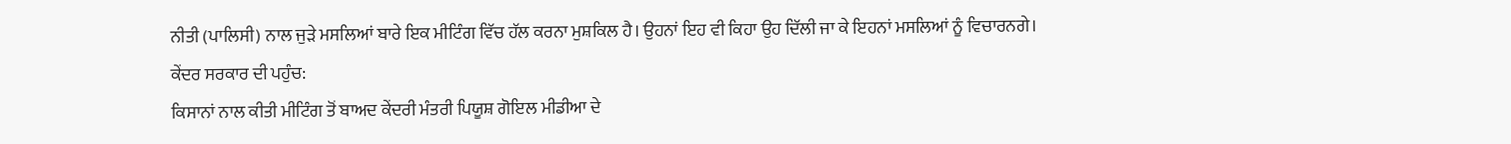ਨੀਤੀ (ਪਾਲਿਸੀ) ਨਾਲ ਜੁੜੇ ਮਸਲਿਆਂ ਬਾਰੇ ਇਕ ਮੀਟਿੰਗ ਵਿੱਚ ਹੱਲ ਕਰਨਾ ਮੁਸ਼ਕਿਲ ਹੈ। ਉਹਨਾਂ ਇਹ ਵੀ ਕਿਹਾ ਉਹ ਦਿੱਲੀ ਜਾ ਕੇ ਇਹਨਾਂ ਮਸਲਿਆਂ ਨੂੰ ਵਿਚਾਰਨਗੇ।
ਕੇਂਦਰ ਸਰਕਾਰ ਦੀ ਪਹੁੰਚ:
ਕਿਸਾਨਾਂ ਨਾਲ ਕੀਤੀ ਮੀਟਿੰਗ ਤੋਂ ਬਾਅਦ ਕੇਂਦਰੀ ਮੰਤਰੀ ਪਿਯੂਸ਼ ਗੋਇਲ ਮੀਡੀਆ ਦੇ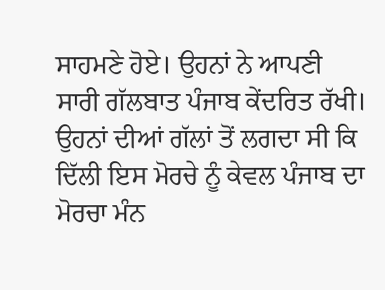ਸਾਹਮਣੇ ਹੋਏ। ਉਹਨਾਂ ਨੇ ਆਪਣੀ ਸਾਰੀ ਗੱਲਬਾਤ ਪੰਜਾਬ ਕੇਂਦਰਿਤ ਰੱਖੀ। ਉਹਨਾਂ ਦੀਆਂ ਗੱਲਾਂ ਤੋਂ ਲਗਦਾ ਸੀ ਕਿ ਦਿੱਲੀ ਇਸ ਮੋਰਚੇ ਨੂੰ ਕੇਵਲ ਪੰਜਾਬ ਦਾ ਮੋਰਚਾ ਮੰਨ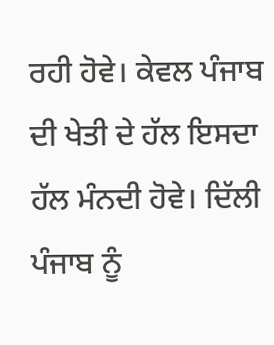ਰਹੀ ਹੋਵੇ। ਕੇਵਲ ਪੰਜਾਬ ਦੀ ਖੇਤੀ ਦੇ ਹੱਲ ਇਸਦਾ ਹੱਲ ਮੰਨਦੀ ਹੋਵੇ। ਦਿੱਲੀ ਪੰਜਾਬ ਨੂੰ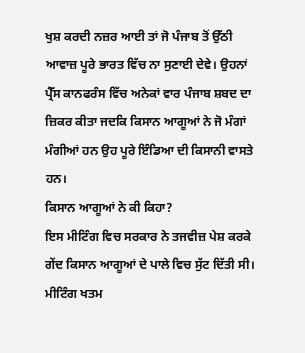ਖੁਸ਼ ਕਰਦੀ ਨਜ਼ਰ ਆਈ ਤਾਂ ਜੋ ਪੰਜਾਬ ਤੋਂ ਉੱਠੀ ਆਵਾਜ਼ ਪੂਰੇ ਭਾਰਤ ਵਿੱਚ ਨਾ ਸੁਣਾਈ ਦੇਵੇ। ਉਹਨਾਂ ਪ੍ਰੈੱਸ ਕਾਨਫਰੰਸ ਵਿੱਚ ਅਨੇਕਾਂ ਵਾਰ ਪੰਜਾਬ ਸ਼ਬਦ ਦਾ ਜ਼ਿਕਰ ਕੀਤਾ ਜਦਕਿ ਕਿਸਾਨ ਆਗੂਆਂ ਨੇ ਜੋ ਮੰਗਾਂ ਮੰਗੀਆਂ ਹਨ ਉਹ ਪੂਰੇ ਇੰਡਿਆ ਦੀ ਕਿਸਾਨੀ ਵਾਸਤੇ ਹਨ।
ਕਿਸਾਨ ਆਗੂਆਂ ਨੇ ਕੀ ਕਿਹਾ?
ਇਸ ਮੀਟਿੰਗ ਵਿਚ ਸਰਕਾਰ ਨੇ ਤਜਵੀਜ਼ ਪੇਸ਼ ਕਰਕੇ ਗੇਂਦ ਕਿਸਾਨ ਆਗੂਆਂ ਦੇ ਪਾਲੇ ਵਿਚ ਸੁੱਟ ਦਿੱਤੀ ਸੀ। ਮੀਟਿੰਗ ਖਤਮ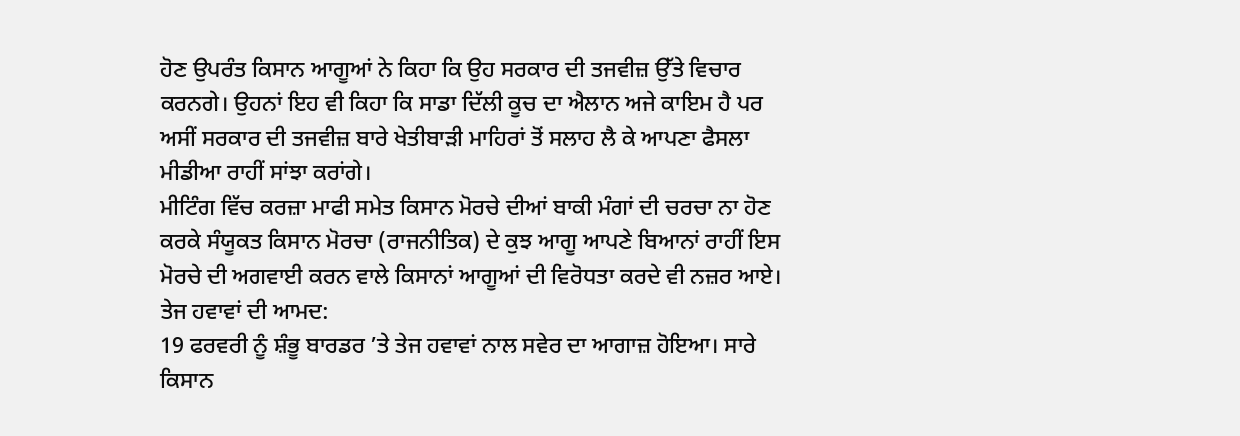ਹੋਣ ਉਪਰੰਤ ਕਿਸਾਨ ਆਗੂਆਂ ਨੇ ਕਿਹਾ ਕਿ ਉਹ ਸਰਕਾਰ ਦੀ ਤਜਵੀਜ਼ ਉੱਤੇ ਵਿਚਾਰ ਕਰਨਗੇ। ਉਹਨਾਂ ਇਹ ਵੀ ਕਿਹਾ ਕਿ ਸਾਡਾ ਦਿੱਲੀ ਕੂਚ ਦਾ ਐਲਾਨ ਅਜੇ ਕਾਇਮ ਹੈ ਪਰ ਅਸੀਂ ਸਰਕਾਰ ਦੀ ਤਜਵੀਜ਼ ਬਾਰੇ ਖੇਤੀਬਾੜੀ ਮਾਹਿਰਾਂ ਤੋਂ ਸਲਾਹ ਲੈ ਕੇ ਆਪਣਾ ਫੈਸਲਾ ਮੀਡੀਆ ਰਾਹੀਂ ਸਾਂਝਾ ਕਰਾਂਗੇ।
ਮੀਟਿੰਗ ਵਿੱਚ ਕਰਜ਼ਾ ਮਾਫੀ ਸਮੇਤ ਕਿਸਾਨ ਮੋਰਚੇ ਦੀਆਂ ਬਾਕੀ ਮੰਗਾਂ ਦੀ ਚਰਚਾ ਨਾ ਹੋਣ ਕਰਕੇ ਸੰਯੂਕਤ ਕਿਸਾਨ ਮੋਰਚਾ (ਰਾਜਨੀਤਿਕ) ਦੇ ਕੁਝ ਆਗੂ ਆਪਣੇ ਬਿਆਨਾਂ ਰਾਹੀਂ ਇਸ ਮੋਰਚੇ ਦੀ ਅਗਵਾਈ ਕਰਨ ਵਾਲੇ ਕਿਸਾਨਾਂ ਆਗੂਆਂ ਦੀ ਵਿਰੋਧਤਾ ਕਰਦੇ ਵੀ ਨਜ਼ਰ ਆਏ।
ਤੇਜ ਹਵਾਵਾਂ ਦੀ ਆਮਦ:
19 ਫਰਵਰੀ ਨੂੰ ਸ਼ੰਭੂ ਬਾਰਡਰ ’ਤੇ ਤੇਜ ਹਵਾਵਾਂ ਨਾਲ ਸਵੇਰ ਦਾ ਆਗਾਜ਼ ਹੋਇਆ। ਸਾਰੇ ਕਿਸਾਨ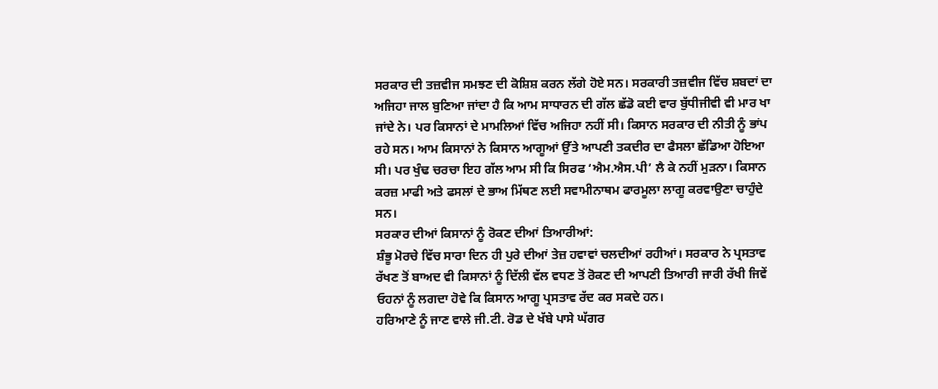ਸਰਕਾਰ ਦੀ ਤਜ਼ਵੀਜ ਸਮਝਣ ਦੀ ਕੋਸ਼ਿਸ਼ ਕਰਨ ਲੱਗੇ ਹੋਏ ਸਨ। ਸਰਕਾਰੀ ਤਜ਼ਵੀਜ ਵਿੱਚ ਸ਼ਬਦਾਂ ਦਾ ਅਜਿਹਾ ਜਾਲ ਬੁਣਿਆ ਜਾਂਦਾ ਹੈ ਕਿ ਆਮ ਸਾਧਾਰਨ ਦੀ ਗੱਲ ਛੱਡੋ ਕਈ ਵਾਰ ਬੁੱਧੀਜੀਵੀ ਵੀ ਮਾਰ ਖਾ ਜਾਂਦੇ ਨੇ। ਪਰ ਕਿਸਾਨਾਂ ਦੇ ਮਾਮਲਿਆਂ ਵਿੱਚ ਅਜਿਹਾ ਨਹੀਂ ਸੀ। ਕਿਸਾਨ ਸਰਕਾਰ ਦੀ ਨੀਤੀ ਨੂੰ ਭਾਂਪ ਰਹੇ ਸਨ। ਆਮ ਕਿਸਾਨਾਂ ਨੇ ਕਿਸਾਨ ਆਗੂਆਂ ਉੱਤੇ ਆਪਣੀ ਤਕਦੀਰ ਦਾ ਫੈਸਲਾ ਛੱਡਿਆ ਹੋਇਆ ਸੀ। ਪਰ ਖੁੰਢ ਚਰਚਾ ਇਹ ਗੱਲ ਆਮ ਸੀ ਕਿ ਸਿਰਫ ‘ਐਮ.ਐਸ.ਪੀ’ ਲੈ ਕੇ ਨਹੀਂ ਮੁੜਨਾ। ਕਿਸਾਨ ਕਰਜ਼ ਮਾਫੀ ਅਤੇ ਫਸਲਾਂ ਦੇ ਭਾਅ ਮਿੱਥਣ ਲਈ ਸਵਾਮੀਨਾਥਮ ਫਾਰਮੂਲਾ ਲਾਗੂ ਕਰਵਾਉਣਾ ਚਾਹੁੰਦੇ ਸਨ।
ਸਰਕਾਰ ਦੀਆਂ ਕਿਸਾਨਾਂ ਨੂੰ ਰੋਕਣ ਦੀਆਂ ਤਿਆਰੀਆਂ:
ਸ਼ੰਭੂ ਮੋਰਚੇ ਵਿੱਚ ਸਾਰਾ ਦਿਨ ਹੀ ਪੁਰੇ ਦੀਆਂ ਤੇਜ਼ ਹਵਾਵਾਂ ਚਲਦੀਆਂ ਰਹੀਆਂ। ਸਰਕਾਰ ਨੇ ਪ੍ਰਸਤਾਵ ਰੱਖਣ ਤੋਂ ਬਾਅਦ ਵੀ ਕਿਸਾਨਾਂ ਨੂੰ ਦਿੱਲੀ ਵੱਲ ਵਧਣ ਤੋਂ ਰੋਕਣ ਦੀ ਆਪਣੀ ਤਿਆਰੀ ਜਾਰੀ ਰੱਖੀ ਜਿਵੇਂ ਓਹਨਾਂ ਨੂੰ ਲਗਦਾ ਹੋਵੇ ਕਿ ਕਿਸਾਨ ਆਗੂ ਪ੍ਰਸਤਾਵ ਰੱਦ ਕਰ ਸਕਦੇ ਹਨ।
ਹਰਿਆਣੇ ਨੂੰ ਜਾਣ ਵਾਲੇ ਜੀ.ਟੀ. ਰੋਡ ਦੇ ਖੱਬੇ ਪਾਸੇ ਘੱਗਰ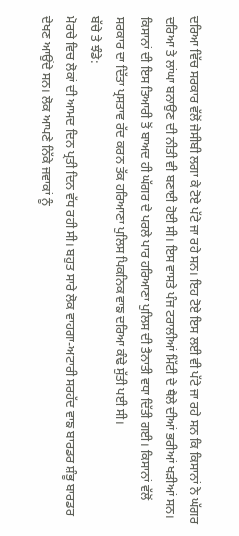ਦਰਿਆ ਵਿੱਚ ਸਰਕਾਰ ਵੱਲੋਂ ਜੇਸੀਬੀ ਲਗਾ ਕੇ ਟੋਏ ਪੱਟੇ ਜਾ ਰਹੇ ਸਨ। ਇਹ ਟੋਏ ਇਸ ਲਈ ਵੀ ਪੱਟੇ ਜਾ ਰਹੇ ਸਨ ਕਿ ਕਿਸਾਨਾਂ ਨੇ ਘੱਗਰ ਦਰਿਆ ਤੇ ਲਾਂਘਾ ਬਨਾਉਣ ਦੀ ਨੀਤੀ ਵੀ ਬਣਾਈ ਹੋਈ ਸੀ। ਇਸ ਵਾਸਤੇ ਪੰਜ ਟਰਾਲੀਆਂ ਮਿੱਟੀ ਦੇ ਥੈਲੇ ਦੀਆਂ ਭਰੀਆਂ ਖੜੀਆਂ ਸਨ। ਕਿਸਾਨਾਂ ਦੀ ਇਸ ਤਿਆਰੀ ਤੋਂ ਬਾਅਦ ਹੀ ਘੱਗਰ ਦੇ ਪਰਲੇ ਪਾਰ ਹਰਿਆਣਾ ਪੁਲਿਸ ਦੀ ਤੈਨਾਤੀ ਵਧਾ ਦਿੱਤੀ ਗਈ। ਕਿਸਾਨਾਂ ਵੱਲੋਂ ਸਰਕਾਰ ਦਾ ਦਿੱਤਾ ਪ੍ਰਸਤਾਵ ਰੱਦ ਕਰਨ ਤੱਕ ਹਰਿਆਣਾ ਪੁਲਿਸ ਪਿਕਨਿਕ ਵਾਙ ਦਰਿਆ ਕੰਢੇ ਸੁੱਤੀ ਪਈ ਸੀ।
ਬੱਚੇ ਤੇ ਝੰਡੇ:
ਮੋਰਚੇ ਵਿਚ ਲੋਕਾਂ ਦੀ ਆਮਦ ਦਿਨ ਪ੍ਰਤੀ ਦਿਨ ਵੱਧ ਰਹੀ ਸੀ। ਬਹੁਤ ਸਾਰੇ ਲੋਕ ਵਾਹਗਾ-ਅਟਾਰੀ ਸਰਹੱਦ ਵਾਙ ਬਾਰਡਰ ਸ਼ੰਭੂ ਬਾਰਡਰ ਦੇਖਣ ਆਉਂਦੇ ਸਨ। ਲੋਕ ਆਪਣੇ ਨਿੱਕੇ ਜਵਾਕਾਂ ਨੂੰ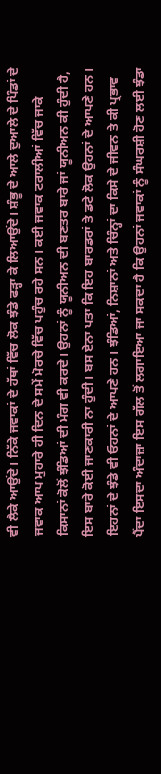ਵੀ ਲੈਕੇ ਆਉਂਦੇ। ਨਿੱਕੇ ਜਵਾਕਾਂ ਦੇ ਹੱਥਾਂ ਵਿੱਚ ਲੋਕ ਝੰਡੇ ਫੜ੍ਹਾ ਕੇ ਲਿਆਉਂਦੇ। ਸ਼ੰਭੂ ਦੇ ਆਲੇ ਦੁਆਲੇ ਦੇ ਪਿੰਡਾਂ ਦੇ ਜਵਾਕ ਆਪ ਮੁਹਾਰੇ ਹੀ ਦਿਨ ਦੇ ਸਮੇਂ ਮੋਰਚੇ ਵਿੱਚ ਪਹੁੰਚ ਰਹੇ ਸਨ। ਕਈ ਜਵਾਕ ਟਰਾਲੀਆਂ ਵਿੱਚ ਜਾਕੇ ਕਿਸਾਨਾਂ ਕੋਲੋਂ ਝੰਡਿਆਂ ਦੀ ਮੰਗ ਵੀ ਕਰਦੇ। ਉਹਨਾਂ ਨੂੰ ਯੂਨੀਅਨ ਦੀ ਬਣਤਰ ਬਾਰੇ ਜਾਂ ਯੂਨੀਅਨ ਕੀ ਹੁੰਦੀ ਹੈ, ਇਸ ਬਾਰੇ ਕੋਈ ਜਾਣਕਾਰੀ ਨਾ ਹੁੰਦੀ। ਬਸ ਏਨਾ ਪਤਾ ਕਿ ਇਹ ਬਾਰਡਰਾਂ ਤੇ ਡਟੇ ਲੋਕ ਉਹਨਾਂ ਦੇ ਆਪਣੇ ਹਨ। ਇਹਨਾਂ ਦੇ ਝੰਡੇ ਵੀ ਓਹਨਾਂ ਦੇ ਆਪਣੇ ਹਨ। ਝੰਡਿਆਂ, ਨਿਸ਼ਾਨਾਂ ਅਤੇ ਚਿੰਨ੍ਹਾਂ ਦਾ ਕਿਸੇ ਦੇ ਜੀਵਨ ਤੇ ਕੀ ਪ੍ਰਭਾਵ ਪੈਂਦਾ ਇਸਦਾ ਅੰਦਾਜ਼ਾ ਇਸ ਗੱਲ ਤੋਂ ਲਗਾਇਆ ਜਾ ਸਕਦਾ ਹੈ ਕਿ ਉਹਨਾਂ ਜਵਾਕਾਂ ਨੂੰ ਸੰਘਰਸ਼ੀ ਹੋਣ ਲਈ ਝੰਡਾ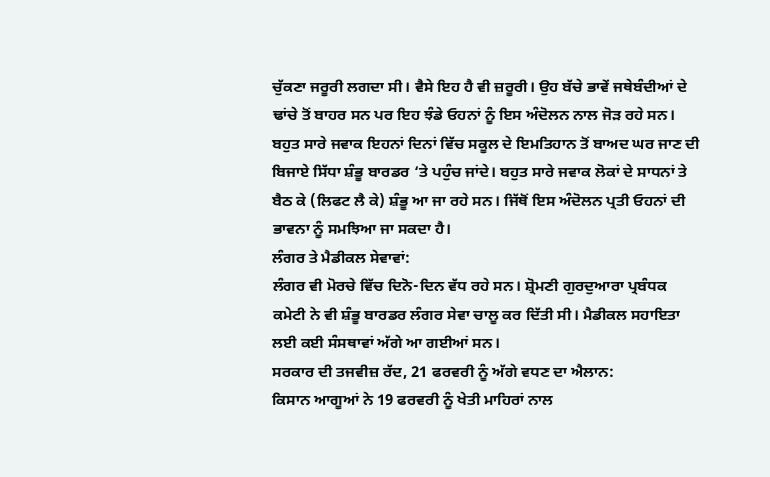ਚੁੱਕਣਾ ਜਰੂਰੀ ਲਗਦਾ ਸੀ। ਵੈਸੇ ਇਹ ਹੈ ਵੀ ਜ਼ਰੂਰੀ। ਉਹ ਬੱਚੇ ਭਾਵੇਂ ਜਥੇਬੰਦੀਆਂ ਦੇ ਢਾਂਚੇ ਤੋਂ ਬਾਹਰ ਸਨ ਪਰ ਇਹ ਝੰਡੇ ਓਹਨਾਂ ਨੂੰ ਇਸ ਅੰਦੋਲਨ ਨਾਲ ਜੋੜ ਰਹੇ ਸਨ। ਬਹੁਤ ਸਾਰੇ ਜਵਾਕ ਇਹਨਾਂ ਦਿਨਾਂ ਵਿੱਚ ਸਕੂਲ ਦੇ ਇਮਤਿਹਾਨ ਤੋਂ ਬਾਅਦ ਘਰ ਜਾਣ ਦੀ ਬਿਜਾਏ ਸਿੱਧਾ ਸ਼ੰਭੂ ਬਾਰਡਰ ‘ਤੇ ਪਹੁੰਚ ਜਾਂਦੇ। ਬਹੁਤ ਸਾਰੇ ਜਵਾਕ ਲੋਕਾਂ ਦੇ ਸਾਧਨਾਂ ਤੇ ਬੈਠ ਕੇ (ਲਿਫਟ ਲੈ ਕੇ) ਸ਼ੰਭੂ ਆ ਜਾ ਰਹੇ ਸਨ। ਜਿੱਥੋਂ ਇਸ ਅੰਦੋਲਨ ਪ੍ਰਤੀ ਓਹਨਾਂ ਦੀ ਭਾਵਨਾ ਨੂੰ ਸਮਝਿਆ ਜਾ ਸਕਦਾ ਹੈ।
ਲੰਗਰ ਤੇ ਮੈਡੀਕਲ ਸੇਵਾਵਾਂ:
ਲੰਗਰ ਵੀ ਮੋਰਚੇ ਵਿੱਚ ਦਿਨੋ-ਦਿਨ ਵੱਧ ਰਹੇ ਸਨ। ਸ਼੍ਰੋਮਣੀ ਗੁਰਦੁਆਰਾ ਪ੍ਰਬੰਧਕ ਕਮੇਟੀ ਨੇ ਵੀ ਸ਼ੰਭੂ ਬਾਰਡਰ ਲੰਗਰ ਸੇਵਾ ਚਾਲੂ ਕਰ ਦਿੱਤੀ ਸੀ। ਮੈਡੀਕਲ ਸਹਾਇਤਾ ਲਈ ਕਈ ਸੰਸਥਾਵਾਂ ਅੱਗੇ ਆ ਗਈਆਂ ਸਨ।
ਸਰਕਾਰ ਦੀ ਤਜਵੀਜ਼ ਰੱਦ, 21 ਫਰਵਰੀ ਨੂੰ ਅੱਗੇ ਵਧਣ ਦਾ ਐਲਾਨ:
ਕਿਸਾਨ ਆਗੂਆਂ ਨੇ 19 ਫਰਵਰੀ ਨੂੰ ਖੇਤੀ ਮਾਹਿਰਾਂ ਨਾਲ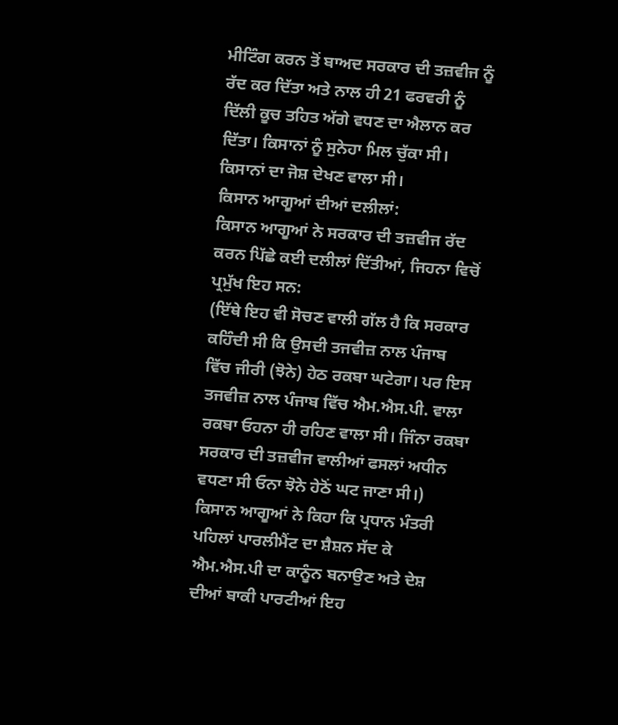ਮੀਟਿੰਗ ਕਰਨ ਤੋਂ ਬਾਅਦ ਸਰਕਾਰ ਦੀ ਤਜ਼ਵੀਜ ਨੂੰ ਰੱਦ ਕਰ ਦਿੱਤਾ ਅਤੇ ਨਾਲ ਹੀ 21 ਫਰਵਰੀ ਨੂੰ ਦਿੱਲੀ ਕੂਚ ਤਹਿਤ ਅੱਗੇ ਵਧਣ ਦਾ ਐਲਾਨ ਕਰ ਦਿੱਤਾ। ਕਿਸਾਨਾਂ ਨੂੰ ਸੁਨੇਹਾ ਮਿਲ ਚੁੱਕਾ ਸੀ। ਕਿਸਾਨਾਂ ਦਾ ਜੋਸ਼ ਦੇਖਣ ਵਾਲਾ ਸੀ।
ਕਿਸਾਨ ਆਗੂਆਂ ਦੀਆਂ ਦਲੀਲਾਂ:
ਕਿਸਾਨ ਆਗੂਆਂ ਨੇ ਸਰਕਾਰ ਦੀ ਤਜ਼ਵੀਜ ਰੱਦ ਕਰਨ ਪਿੱਛੇ ਕਈ ਦਲੀਲਾਂ ਦਿੱਤੀਆਂ, ਜਿਹਨਾ ਵਿਚੋਂ ਪ੍ਰਮੁੱਖ ਇਹ ਸਨ:
(ਇੱਥੇ ਇਹ ਵੀ ਸੋਚਣ ਵਾਲੀ ਗੱਲ ਹੈ ਕਿ ਸਰਕਾਰ ਕਹਿੰਦੀ ਸੀ ਕਿ ਉਸਦੀ ਤਜਵੀਜ਼ ਨਾਲ ਪੰਜਾਬ ਵਿੱਚ ਜੀਰੀ (ਝੋਨੇ) ਹੇਠ ਰਕਬਾ ਘਟੇਗਾ। ਪਰ ਇਸ ਤਜਵੀਜ਼ ਨਾਲ ਪੰਜਾਬ ਵਿੱਚ ਐਮ.ਐਸ.ਪੀ. ਵਾਲਾ ਰਕਬਾ ਓਹਨਾ ਹੀ ਰਹਿਣ ਵਾਲਾ ਸੀ। ਜਿੰਨਾ ਰਕਬਾ ਸਰਕਾਰ ਦੀ ਤਜ਼ਵੀਜ ਵਾਲੀਆਂ ਫਸਲਾਂ ਅਧੀਨ ਵਧਣਾ ਸੀ ਓਨਾ ਝੋਨੇ ਹੇਠੋਂ ਘਟ ਜਾਣਾ ਸੀ।)
ਕਿਸਾਨ ਆਗੂਆਂ ਨੇ ਕਿਹਾ ਕਿ ਪ੍ਰਧਾਨ ਮੰਤਰੀ ਪਹਿਲਾਂ ਪਾਰਲੀਮੈਂਟ ਦਾ ਸ਼ੈਸ਼ਨ ਸੱਦ ਕੇ ਐਮ.ਐਸ.ਪੀ ਦਾ ਕਾਨੂੰਨ ਬਨਾਉਣ ਅਤੇ ਦੇਸ਼ ਦੀਆਂ ਬਾਕੀ ਪਾਰਟੀਆਂ ਇਹ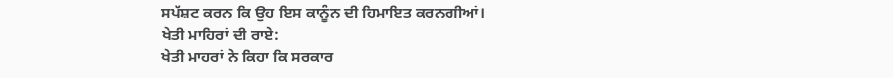ਸਪੱਸ਼ਟ ਕਰਨ ਕਿ ਉਹ ਇਸ ਕਾਨੂੰਨ ਦੀ ਹਿਮਾਇਤ ਕਰਨਗੀਆਂ।
ਖੇਤੀ ਮਾਹਿਰਾਂ ਦੀ ਰਾਏ:
ਖੇਤੀ ਮਾਹਰਾਂ ਨੇ ਕਿਹਾ ਕਿ ਸਰਕਾਰ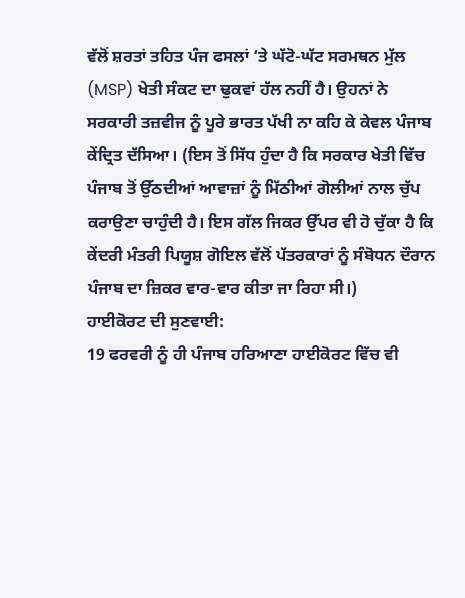ਵੱਲੋਂ ਸ਼ਰਤਾਂ ਤਹਿਤ ਪੰਜ ਫਸਲਾਂ ‘ਤੇ ਘੱਟੋ-ਘੱਟ ਸਰਮਥਨ ਮੁੱਲ (MSP) ਖੇਤੀ ਸੰਕਟ ਦਾ ਢੁਕਵਾਂ ਹੱਲ ਨਹੀਂ ਹੈ। ਉਹਨਾਂ ਨੇ ਸਰਕਾਰੀ ਤਜ਼ਵੀਜ ਨੂੰ ਪੂਰੇ ਭਾਰਤ ਪੱਖੀ ਨਾ ਕਹਿ ਕੇ ਕੇਵਲ ਪੰਜਾਬ ਕੇਂਦ੍ਰਿਤ ਦੱਸਿਆ। (ਇਸ ਤੋਂ ਸਿੱਧ ਹੁੰਦਾ ਹੈ ਕਿ ਸਰਕਾਰ ਖੇਤੀ ਵਿੱਚ ਪੰਜਾਬ ਤੋਂ ਉੱਠਦੀਆਂ ਆਵਾਜ਼ਾਂ ਨੂੰ ਮਿੱਠੀਆਂ ਗੋਲੀਆਂ ਨਾਲ ਚੁੱਪ ਕਰਾਉਣਾ ਚਾਹੁੰਦੀ ਹੈ। ਇਸ ਗੱਲ ਜਿਕਰ ਉੱਪਰ ਵੀ ਹੋ ਚੁੱਕਾ ਹੈ ਕਿ ਕੇਂਦਰੀ ਮੰਤਰੀ ਪਿਯੂਸ਼ ਗੋਇਲ ਵੱਲੋਂ ਪੱਤਰਕਾਰਾਂ ਨੂੰ ਸੰਬੋਧਨ ਦੌਰਾਨ ਪੰਜਾਬ ਦਾ ਜ਼ਿਕਰ ਵਾਰ-ਵਾਰ ਕੀਤਾ ਜਾ ਰਿਹਾ ਸੀ।)
ਹਾਈਕੋਰਟ ਦੀ ਸੁਣਵਾਈ:
19 ਫਰਵਰੀ ਨੂੰ ਹੀ ਪੰਜਾਬ ਹਰਿਆਣਾ ਹਾਈਕੋਰਟ ਵਿੱਚ ਵੀ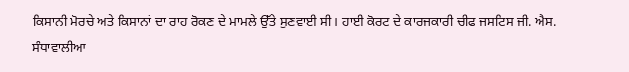ਕਿਸਾਨੀ ਮੋਰਚੇ ਅਤੇ ਕਿਸਾਨਾਂ ਦਾ ਰਾਹ ਰੋਕਣ ਦੇ ਮਾਮਲੇ ਉੱਤੇ ਸੁਣਵਾਈ ਸੀ। ਹਾਈ ਕੋਰਟ ਦੇ ਕਾਰਜਕਾਰੀ ਚੀਫ ਜਸਟਿਸ ਜੀ. ਐਸ. ਸੰਧਾਵਾਲੀਆ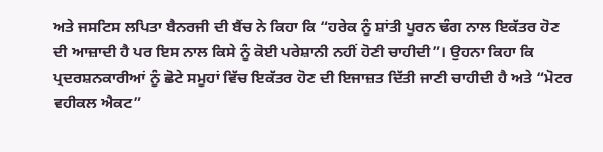ਅਤੇ ਜਸਟਿਸ ਲਪਿਤਾ ਬੈਨਰਜੀ ਦੀ ਬੈਂਚ ਨੇ ਕਿਹਾ ਕਿ “ਹਰੇਕ ਨੂੰ ਸ਼ਾਂਤੀ ਪੂਰਨ ਢੰਗ ਨਾਲ ਇਕੱਤਰ ਹੋਣ ਦੀ ਆਜ਼ਾਦੀ ਹੈ ਪਰ ਇਸ ਨਾਲ ਕਿਸੇ ਨੂੰ ਕੋਈ ਪਰੇਸ਼ਾਨੀ ਨਹੀਂ ਹੋਣੀ ਚਾਹੀਦੀ”। ਉਹਨਾ ਕਿਹਾ ਕਿ ਪ੍ਰਦਰਸ਼ਨਕਾਰੀਆਂ ਨੂੰ ਛੋਟੇ ਸਮੂਹਾਂ ਵਿੱਚ ਇਕੱਤਰ ਹੋਣ ਦੀ ਇਜਾਜ਼ਤ ਦਿੱਤੀ ਜਾਣੀ ਚਾਹੀਦੀ ਹੈ ਅਤੇ “ਮੋਟਰ ਵਹੀਕਲ ਐਕਟ”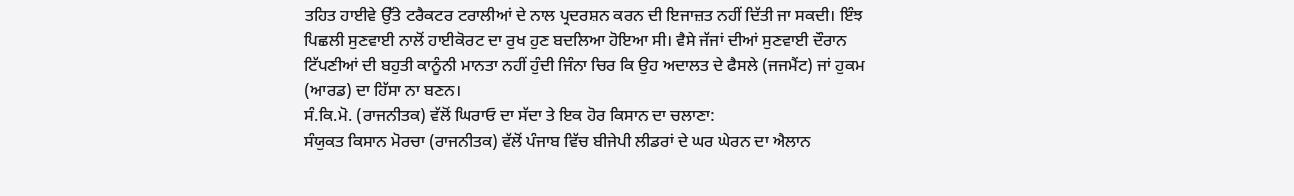ਤਹਿਤ ਹਾਈਵੇ ਉੱਤੇ ਟਰੈਕਟਰ ਟਰਾਲੀਆਂ ਦੇ ਨਾਲ ਪ੍ਰਦਰਸ਼ਨ ਕਰਨ ਦੀ ਇਜਾਜ਼ਤ ਨਹੀਂ ਦਿੱਤੀ ਜਾ ਸਕਦੀ। ਇੰਝ ਪਿਛਲੀ ਸੁਣਵਾਈ ਨਾਲੋਂ ਹਾਈਕੋਰਟ ਦਾ ਰੁਖ ਹੁਣ ਬਦਲਿਆ ਹੋਇਆ ਸੀ। ਵੈਸੇ ਜੱਜਾਂ ਦੀਆਂ ਸੁਣਵਾਈ ਦੌਰਾਨ ਟਿੱਪਣੀਆਂ ਦੀ ਬਹੁਤੀ ਕਾਨੂੰਨੀ ਮਾਨਤਾ ਨਹੀਂ ਹੁੰਦੀ ਜਿੰਨਾ ਚਿਰ ਕਿ ਉਹ ਅਦਾਲਤ ਦੇ ਫੈਸਲੇ (ਜਜਮੈਂਟ) ਜਾਂ ਹੁਕਮ (ਆਰਡ) ਦਾ ਹਿੱਸਾ ਨਾ ਬਣਨ।
ਸੰ.ਕਿ.ਮੋ. (ਰਾਜਨੀਤਕ) ਵੱਲੋਂ ਘਿਰਾਓ ਦਾ ਸੱਦਾ ਤੇ ਇਕ ਹੋਰ ਕਿਸਾਨ ਦਾ ਚਲਾਣਾ:
ਸੰਯੁਕਤ ਕਿਸਾਨ ਮੋਰਚਾ (ਰਾਜਨੀਤਕ) ਵੱਲੋਂ ਪੰਜਾਬ ਵਿੱਚ ਬੀਜੇਪੀ ਲੀਡਰਾਂ ਦੇ ਘਰ ਘੇਰਨ ਦਾ ਐਲਾਨ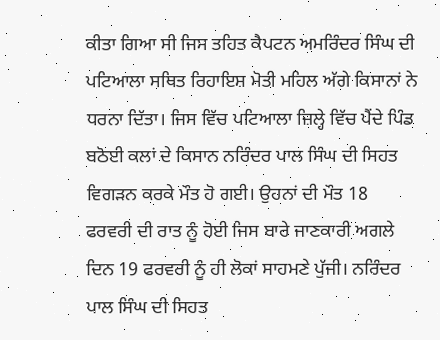ਕੀਤਾ ਗਿਆ ਸੀ ਜਿਸ ਤਹਿਤ ਕੈਪਟਨ ਅਮਰਿੰਦਰ ਸਿੰਘ ਦੀ ਪਟਿਆਲਾ ਸਥਿਤ ਰਿਹਾਇਸ਼ ਮੋਤੀ ਮਹਿਲ ਅੱਗੇ ਕਿਸਾਨਾਂ ਨੇ ਧਰਨਾ ਦਿੱਤਾ। ਜਿਸ ਵਿੱਚ ਪਟਿਆਲਾ ਜ਼ਿਲ੍ਹੇ ਵਿੱਚ ਪੈਂਦੇ ਪਿੰਡ ਬਠੋਈ ਕਲਾਂ ਦੇ ਕਿਸਾਨ ਨਰਿੰਦਰ ਪਾਲ ਸਿੰਘ ਦੀ ਸਿਹਤ ਵਿਗੜਨ ਕਰਕੇ ਮੌਤ ਹੋ ਗਈ। ਉਹਨਾਂ ਦੀ ਮੌਤ 18 ਫਰਵਰੀ ਦੀ ਰਾਤ ਨੂੰ ਹੋਈ ਜਿਸ ਬਾਰੇ ਜਾਣਕਾਰੀ ਅਗਲੇ ਦਿਨ 19 ਫਰਵਰੀ ਨੂੰ ਹੀ ਲੋਕਾਂ ਸਾਹਮਣੇ ਪੁੱਜੀ। ਨਰਿੰਦਰ ਪਾਲ ਸਿੰਘ ਦੀ ਸਿਹਤ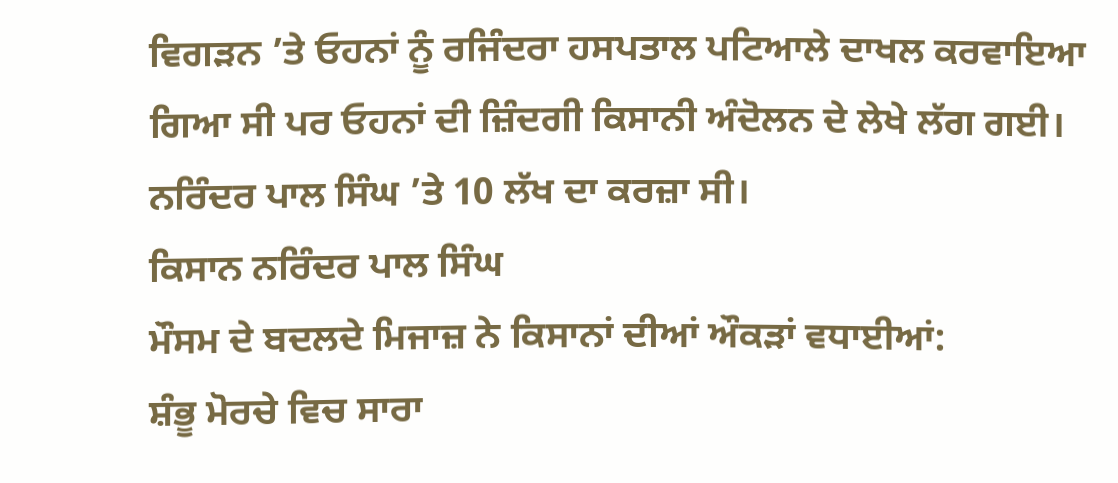ਵਿਗੜਨ ’ਤੇ ਓਹਨਾਂ ਨੂੰ ਰਜਿੰਦਰਾ ਹਸਪਤਾਲ ਪਟਿਆਲੇ ਦਾਖਲ ਕਰਵਾਇਆ ਗਿਆ ਸੀ ਪਰ ਓਹਨਾਂ ਦੀ ਜ਼ਿੰਦਗੀ ਕਿਸਾਨੀ ਅੰਦੋਲਨ ਦੇ ਲੇਖੇ ਲੱਗ ਗਈ। ਨਰਿੰਦਰ ਪਾਲ ਸਿੰਘ ’ਤੇ 10 ਲੱਖ ਦਾ ਕਰਜ਼ਾ ਸੀ।
ਕਿਸਾਨ ਨਰਿੰਦਰ ਪਾਲ ਸਿੰਘ
ਮੌਸਮ ਦੇ ਬਦਲਦੇ ਮਿਜਾਜ਼ ਨੇ ਕਿਸਾਨਾਂ ਦੀਆਂ ਔਕੜਾਂ ਵਧਾਈਆਂ:
ਸ਼ੰਭੂ ਮੋਰਚੇ ਵਿਚ ਸਾਰਾ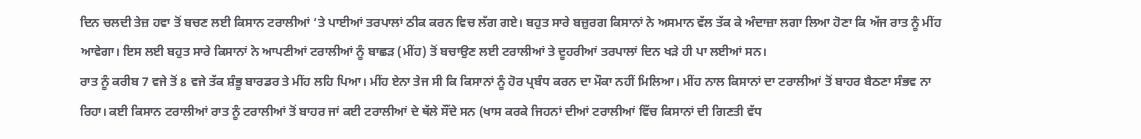ਦਿਨ ਚਲਦੀ ਤੇਜ਼ ਹਵਾ ਤੋਂ ਬਚਣ ਲਈ ਕਿਸਾਨ ਟਰਾਲੀਆਂ ‘ਤੇ ਪਾਈਆਂ ਤਰਪਾਲਾਂ ਠੀਕ ਕਰਨ ਵਿਚ ਲੱਗ ਗਏ। ਬਹੁਤ ਸਾਰੇ ਬਜ਼ੁਰਗ ਕਿਸਾਨਾਂ ਨੇ ਅਸਮਾਨ ਵੱਲ ਤੱਕ ਕੇ ਅੰਦਾਜ਼ਾ ਲਗਾ ਲਿਆ ਹੋਣਾ ਕਿ ਅੱਜ ਰਾਤ ਨੂੰ ਮੀਂਹ ਆਵੇਗਾ। ਇਸ ਲਈ ਬਹੁਤ ਸਾਰੇ ਕਿਸਾਨਾਂ ਨੇ ਆਪਣੀਆਂ ਟਰਾਲੀਆਂ ਨੂੰ ਬਾਛੜ (ਮੀਂਹ) ਤੋਂ ਬਚਾਉਣ ਲਈ ਟਰਾਲੀਆਂ ਤੇ ਦੂਹਰੀਆਂ ਤਰਪਾਲਾਂ ਦਿਨ ਖੜੇ ਹੀ ਪਾ ਲਈਆਂ ਸਨ।
ਰਾਤ ਨੂੰ ਕਰੀਬ 7 ਵਜੇ ਤੋਂ 8 ਵਜੇ ਤੱਕ ਸ਼ੰਭੂ ਬਾਰਡਰ ਤੇ ਮੀਂਹ ਲਹਿ ਪਿਆ। ਮੀਂਹ ਏਨਾ ਤੇਜ ਸੀ ਕਿ ਕਿਸਾਨਾਂ ਨੂੰ ਹੋਰ ਪ੍ਰਬੰਧ ਕਰਨ ਦਾ ਮੌਕਾ ਨਹੀਂ ਮਿਲਿਆ। ਮੀਂਹ ਨਾਲ ਕਿਸਾਨਾਂ ਦਾ ਟਰਾਲੀਆਂ ਤੋਂ ਬਾਹਰ ਬੈਠਣਾ ਸੰਭਵ ਨਾ ਰਿਹਾ। ਕਈ ਕਿਸਾਨ ਟਰਾਲੀਆਂ ਰਾਤ ਨੂੰ ਟਰਾਲੀਆਂ ਤੋਂ ਬਾਹਰ ਜਾਂ ਕਈ ਟਰਾਲੀਆਂ ਦੇ ਥੱਲੇ ਸੌਂਦੇ ਸਨ (ਖਾਸ ਕਰਕੇ ਜਿਹਨਾਂ ਦੀਆਂ ਟਰਾਲੀਆਂ ਵਿੱਚ ਕਿਸਾਨਾਂ ਦੀ ਗਿਣਤੀ ਵੱਧ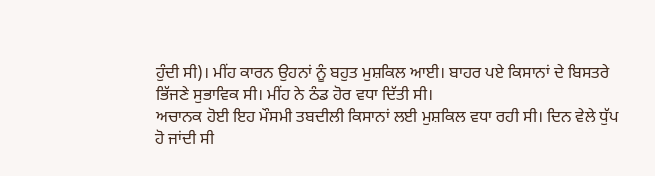ਹੁੰਦੀ ਸੀ)। ਮੀਂਹ ਕਾਰਨ ਉਹਨਾਂ ਨੂੰ ਬਹੁਤ ਮੁਸ਼ਕਿਲ ਆਈ। ਬਾਹਰ ਪਏ ਕਿਸਾਨਾਂ ਦੇ ਬਿਸਤਰੇ ਭਿੱਜਣੇ ਸੁਭਾਵਿਕ ਸੀ। ਮੀਂਹ ਨੇ ਠੰਡ ਹੋਰ ਵਧਾ ਦਿੱਤੀ ਸੀ।
ਅਚਾਨਕ ਹੋਈ ਇਹ ਮੌਸਮੀ ਤਬਦੀਲੀ ਕਿਸਾਨਾਂ ਲਈ ਮੁਸ਼ਕਿਲ ਵਧਾ ਰਹੀ ਸੀ। ਦਿਨ ਵੇਲੇ ਧੁੱਪ ਹੋ ਜਾਂਦੀ ਸੀ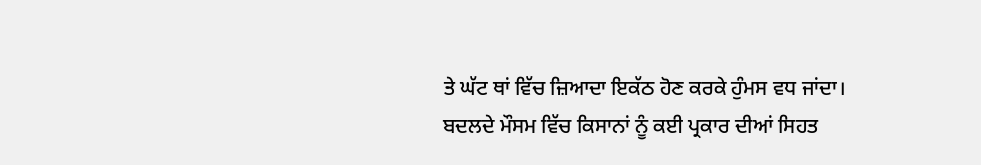ਤੇ ਘੱਟ ਥਾਂ ਵਿੱਚ ਜ਼ਿਆਦਾ ਇਕੱਠ ਹੋਣ ਕਰਕੇ ਹੁੰਮਸ ਵਧ ਜਾਂਦਾ।
ਬਦਲਦੇ ਮੌਸਮ ਵਿੱਚ ਕਿਸਾਨਾਂ ਨੂੰ ਕਈ ਪ੍ਰਕਾਰ ਦੀਆਂ ਸਿਹਤ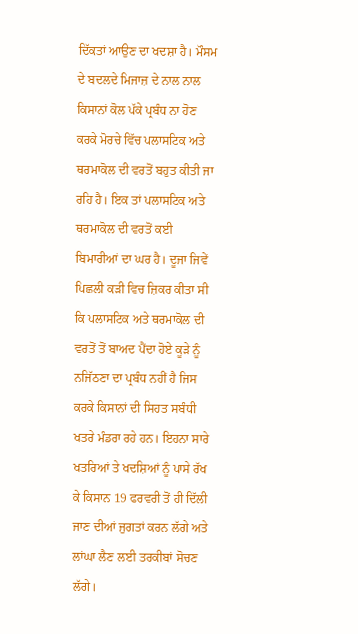ਦਿੱਕਤਾਂ ਆਉਣ ਦਾ ਖਦਸ਼ਾ ਹੈ। ਮੌਸਮ ਦੇ ਬਦਲਦੇ ਮਿਜਾਜ਼ ਦੇ ਨਾਲ ਨਾਲ ਕਿਸਾਨਾਂ ਕੋਲ ਪੱਕੇ ਪ੍ਰਬੰਧ ਨਾ ਹੋਣ ਕਰਕੇ ਮੋਰਚੇ ਵਿੱਚ ਪਲਾਸਟਿਕ ਅਤੇ ਥਰਮਾਕੋਲ ਦੀ ਵਰਤੋਂ ਬਹੁਤ ਕੀਤੀ ਜਾ ਰਹਿ ਹੈ। ਇਕ ਤਾਂ ਪਲਾਸਟਿਕ ਅਤੇ ਥਰਮਾਕੋਲ ਦੀ ਵਰਤੋਂ ਕਈ ਬਿਮਾਰੀਆਂ ਦਾ ਘਰ ਹੈ। ਦੂਜਾ ਜਿਵੇਂ ਪਿਛਲੀ ਕੜੀ ਵਿਚ ਜ਼ਿਕਰ ਕੀਤਾ ਸੀ ਕਿ ਪਲਾਸਟਿਕ ਅਤੇ ਥਰਮਾਕੋਲ ਦੀ ਵਰਤੋਂ ਤੋਂ ਬਾਅਦ ਪੈਂਦਾ ਹੋਏ ਕੂੜੇ ਨੂੰ ਨਜਿੱਠਣਾ ਦਾ ਪ੍ਰਬੰਧ ਨਹੀਂ ਹੈ ਜਿਸ ਕਰਕੇ ਕਿਸਾਨਾਂ ਦੀ ਸਿਹਤ ਸਬੰਧੀ ਖਤਰੇ ਮੰਡਰਾ ਰਹੇ ਹਨ। ਇਹਨਾ ਸਾਰੇ ਖਤਰਿਆਂ ਤੇ ਖਦਸ਼ਿਆਂ ਨੂੰ ਪਾਸੇ ਰੱਖ ਕੇ ਕਿਸਾਨ 19 ਫਰਵਰੀ ਤੋਂ ਹੀ ਦਿੱਲੀ ਜਾਣ ਦੀਆਂ ਜੁਗਤਾਂ ਕਰਨ ਲੱਗੇ ਅਤੇ ਲਾਂਘਾ ਲੈਣ ਲਈ ਤਰਕੀਬਾਂ ਸੋਚਣ ਲੱਗੇ।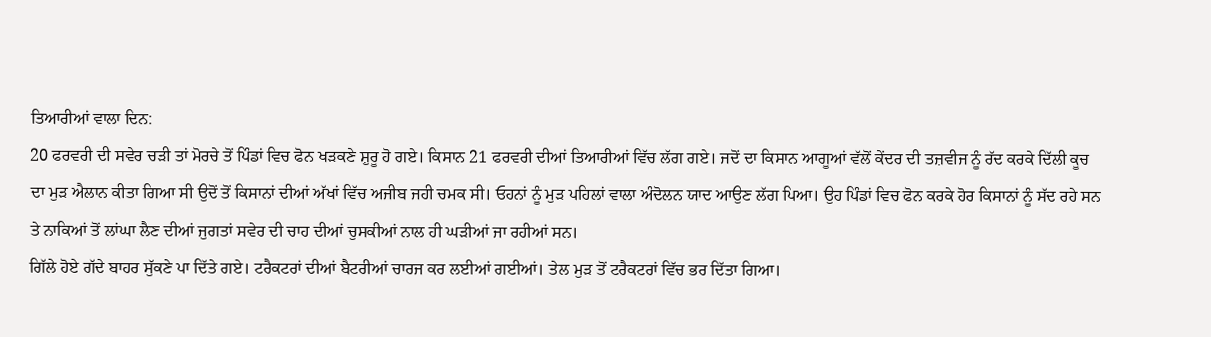ਤਿਆਰੀਆਂ ਵਾਲਾ ਦਿਨ:
20 ਫਰਵਰੀ ਦੀ ਸਵੇਰ ਚੜੀ ਤਾਂ ਮੋਰਚੇ ਤੋਂ ਪਿੰਡਾਂ ਵਿਚ ਫੋਨ ਖੜਕਣੇ ਸ਼ੁਰੂ ਹੋ ਗਏ। ਕਿਸਾਨ 21 ਫਰਵਰੀ ਦੀਆਂ ਤਿਆਰੀਆਂ ਵਿੱਚ ਲੱਗ ਗਏ। ਜਦੋਂ ਦਾ ਕਿਸਾਨ ਆਗੂਆਂ ਵੱਲੋਂ ਕੇਂਦਰ ਦੀ ਤਜ਼ਵੀਜ ਨੂੰ ਰੱਦ ਕਰਕੇ ਦਿੱਲੀ ਕੂਚ ਦਾ ਮੁੜ ਐਲਾਨ ਕੀਤਾ ਗਿਆ ਸੀ ਉਦੋਂ ਤੋਂ ਕਿਸਾਨਾਂ ਦੀਆਂ ਅੱਖਾਂ ਵਿੱਚ ਅਜੀਬ ਜਹੀ ਚਮਕ ਸੀ। ਓਹਨਾਂ ਨੂੰ ਮੁੜ ਪਹਿਲਾਂ ਵਾਲਾ ਅੰਦੋਲਨ ਯਾਦ ਆਉਣ ਲੱਗ ਪਿਆ। ਉਹ ਪਿੰਡਾਂ ਵਿਚ ਫੋਨ ਕਰਕੇ ਹੋਰ ਕਿਸਾਨਾਂ ਨੂੰ ਸੱਦ ਰਹੇ ਸਨ ਤੇ ਨਾਕਿਆਂ ਤੋਂ ਲਾਂਘਾ ਲੈਣ ਦੀਆਂ ਜੁਗਤਾਂ ਸਵੇਰ ਦੀ ਚਾਹ ਦੀਆਂ ਚੁਸਕੀਆਂ ਨਾਲ ਹੀ ਘੜੀਆਂ ਜਾ ਰਹੀਆਂ ਸਨ।
ਗਿੱਲੇ ਹੋਏ ਗੱਦੇ ਬਾਹਰ ਸੁੱਕਣੇ ਪਾ ਦਿੱਤੇ ਗਏ। ਟਰੈਕਟਰਾਂ ਦੀਆਂ ਬੈਟਰੀਆਂ ਚਾਰਜ ਕਰ ਲਈਆਂ ਗਈਆਂ। ਤੇਲ ਮੁੜ ਤੋਂ ਟਰੈਕਟਰਾਂ ਵਿੱਚ ਭਰ ਦਿੱਤਾ ਗਿਆ।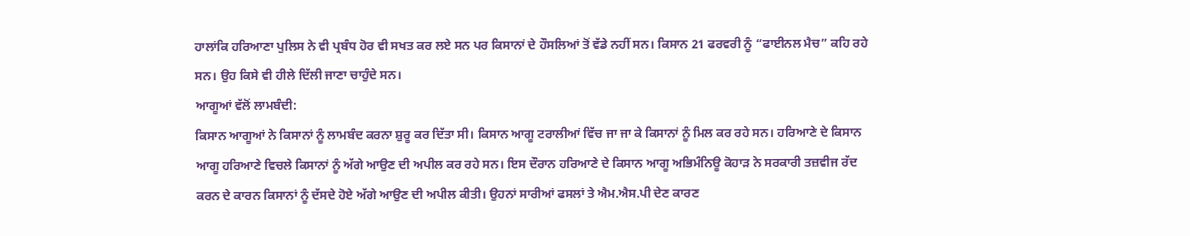ਹਾਲਾਂਕਿ ਹਰਿਆਣਾ ਪੁਲਿਸ ਨੇ ਵੀ ਪ੍ਰਬੰਧ ਹੋਰ ਵੀ ਸਖਤ ਕਰ ਲਏ ਸਨ ਪਰ ਕਿਸਾਨਾਂ ਦੇ ਹੌਸਲਿਆਂ ਤੋਂ ਵੱਡੇ ਨਹੀਂ ਸਨ। ਕਿਸਾਨ 21 ਫਰਵਰੀ ਨੂੰ “ਫਾਈਨਲ ਮੈਚ” ਕਹਿ ਰਹੇ ਸਨ। ਉਹ ਕਿਸੇ ਵੀ ਹੀਲੇ ਦਿੱਲੀ ਜਾਣਾ ਚਾਹੁੰਦੇ ਸਨ।
ਆਗੂਆਂ ਵੱਲੋਂ ਲਾਮਬੰਦੀ:
ਕਿਸਾਨ ਆਗੂਆਂ ਨੇ ਕਿਸਾਨਾਂ ਨੂੰ ਲਾਮਬੰਦ ਕਰਨਾ ਸ਼ੁਰੂ ਕਰ ਦਿੱਤਾ ਸੀ। ਕਿਸਾਨ ਆਗੂ ਟਰਾਲੀਆਂ ਵਿੱਚ ਜਾ ਜਾ ਕੇ ਕਿਸਾਨਾਂ ਨੂੰ ਮਿਲ ਕਰ ਰਹੇ ਸਨ। ਹਰਿਆਣੇ ਦੇ ਕਿਸਾਨ ਆਗੂ ਹਰਿਆਣੇ ਵਿਚਲੇ ਕਿਸਾਨਾਂ ਨੂੰ ਅੱਗੇ ਆਉਣ ਦੀ ਅਪੀਲ ਕਰ ਰਹੇ ਸਨ। ਇਸ ਦੌਰਾਨ ਹਰਿਆਣੇ ਦੇ ਕਿਸਾਨ ਆਗੂ ਅਭਿਮੰਨਿਊ ਕੋਹਾੜ ਨੇ ਸਰਕਾਰੀ ਤਜ਼ਵੀਜ ਰੱਦ ਕਰਨ ਦੇ ਕਾਰਨ ਕਿਸਾਨਾਂ ਨੂੰ ਦੱਸਦੇ ਹੋਏ ਅੱਗੇ ਆਉਣ ਦੀ ਅਪੀਲ ਕੀਤੀ। ਉਹਨਾਂ ਸਾਰੀਆਂ ਫਸਲਾਂ ਤੇ ਐਮ.ਐਸ.ਪੀ ਦੇਣ ਕਾਰਣ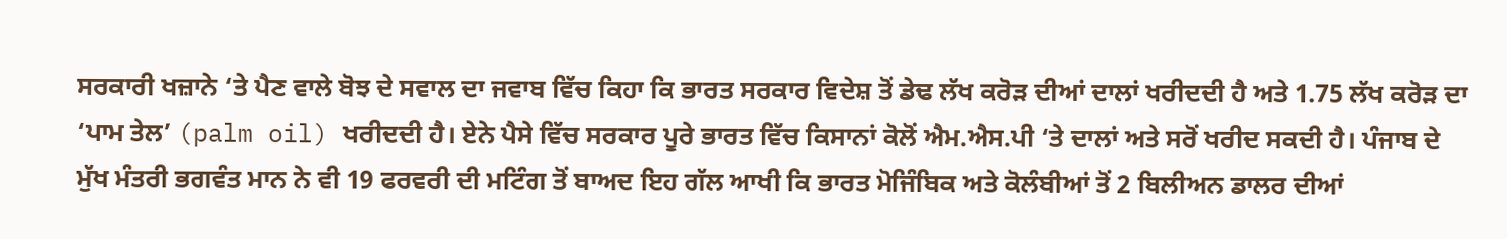ਸਰਕਾਰੀ ਖਜ਼ਾਨੇ ‘ਤੇ ਪੈਣ ਵਾਲੇ ਬੋਝ ਦੇ ਸਵਾਲ ਦਾ ਜਵਾਬ ਵਿੱਚ ਕਿਹਾ ਕਿ ਭਾਰਤ ਸਰਕਾਰ ਵਿਦੇਸ਼ ਤੋਂ ਡੇਢ ਲੱਖ ਕਰੋੜ ਦੀਆਂ ਦਾਲਾਂ ਖਰੀਦਦੀ ਹੈ ਅਤੇ 1.75 ਲੱਖ ਕਰੋੜ ਦਾ ‘ਪਾਮ ਤੇਲ’ (palm oil) ਖਰੀਦਦੀ ਹੈ। ਏਨੇ ਪੈਸੇ ਵਿੱਚ ਸਰਕਾਰ ਪੂਰੇ ਭਾਰਤ ਵਿੱਚ ਕਿਸਾਨਾਂ ਕੋਲੋਂ ਐਮ.ਐਸ.ਪੀ ‘ਤੇ ਦਾਲਾਂ ਅਤੇ ਸਰੋਂ ਖਰੀਦ ਸਕਦੀ ਹੈ। ਪੰਜਾਬ ਦੇ ਮੁੱਖ ਮੰਤਰੀ ਭਗਵੰਤ ਮਾਨ ਨੇ ਵੀ 19 ਫਰਵਰੀ ਦੀ ਮਟਿੰਗ ਤੋਂ ਬਾਅਦ ਇਹ ਗੱਲ ਆਖੀ ਕਿ ਭਾਰਤ ਮੋਜਿੰਬਿਕ ਅਤੇ ਕੋਲੰਬੀਆਂ ਤੋਂ 2 ਬਿਲੀਅਨ ਡਾਲਰ ਦੀਆਂ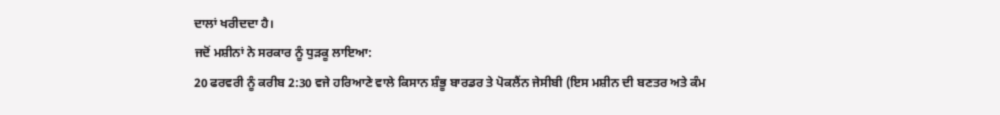ਦਾਲਾਂ ਖਰੀਦਦਾ ਹੈ।
ਜਦੋਂ ਮਸ਼ੀਨਾਂ ਨੇ ਸਰਕਾਰ ਨੂੰ ਧੁੜਕੂ ਲਾਇਆ:
20 ਫਰਵਰੀ ਨੂੰ ਕਰੀਬ 2:30 ਵਜੇ ਹਰਿਆਣੇ ਵਾਲੇ ਕਿਸਾਨ ਸ਼ੰਭੂ ਬਾਰਡਰ ਤੇ ਪੋਕਲੈਂਨ ਜੇਸੀਬੀ (ਇਸ ਮਸ਼ੀਨ ਦੀ ਬਣਤਰ ਅਤੇ ਕੰਮ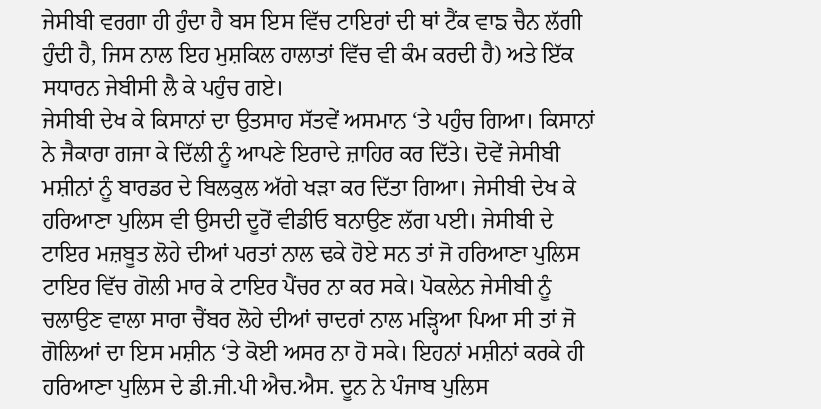ਜੇਸੀਬੀ ਵਰਗਾ ਹੀ ਹੁੰਦਾ ਹੈ ਬਸ ਇਸ ਵਿੱਚ ਟਾਇਰਾਂ ਦੀ ਥਾਂ ਟੈਂਕ ਵਾਙ ਚੈਨ ਲੱਗੀ ਹੁੰਦੀ ਹੈ, ਜਿਸ ਨਾਲ ਇਹ ਮੁਸ਼ਕਿਲ ਹਾਲਾਤਾਂ ਵਿੱਚ ਵੀ ਕੰਮ ਕਰਦੀ ਹੈ) ਅਤੇ ਇੱਕ ਸਧਾਰਨ ਜੇਬੀਸੀ ਲੈ ਕੇ ਪਹੁੰਚ ਗਏ।
ਜੇਸੀਬੀ ਦੇਖ ਕੇ ਕਿਸਾਨਾਂ ਦਾ ਉਤਸਾਹ ਸੱਤਵੇਂ ਅਸਮਾਨ ‘ਤੇ ਪਹੁੰਚ ਗਿਆ। ਕਿਸਾਨਾਂ ਨੇ ਜੈਕਾਰਾ ਗਜਾ ਕੇ ਦਿੱਲੀ ਨੂੰ ਆਪਣੇ ਇਰਾਦੇ ਜ਼ਾਹਿਰ ਕਰ ਦਿੱਤੇ। ਦੋਵੇਂ ਜੇਸੀਬੀ ਮਸ਼ੀਨਾਂ ਨੂੰ ਬਾਰਡਰ ਦੇ ਬਿਲਕੁਲ ਅੱਗੇ ਖੜਾ ਕਰ ਦਿੱਤਾ ਗਿਆ। ਜੇਸੀਬੀ ਦੇਖ ਕੇ ਹਰਿਆਣਾ ਪੁਲਿਸ ਵੀ ਉਸਦੀ ਦੂਰੋਂ ਵੀਡੀਓ ਬਨਾਉਣ ਲੱਗ ਪਈ। ਜੇਸੀਬੀ ਦੇ ਟਾਇਰ ਮਜ਼ਬੂਤ ਲੋਹੇ ਦੀਆਂ ਪਰਤਾਂ ਨਾਲ ਢਕੇ ਹੋਏ ਸਨ ਤਾਂ ਜੋ ਹਰਿਆਣਾ ਪੁਲਿਸ ਟਾਇਰ ਵਿੱਚ ਗੋਲੀ ਮਾਰ ਕੇ ਟਾਇਰ ਪੈਂਚਰ ਨਾ ਕਰ ਸਕੇ। ਪੋਕਲੇਨ ਜੇਸੀਬੀ ਨੂੰ ਚਲਾਉਣ ਵਾਲਾ ਸਾਰਾ ਚੈਂਬਰ ਲੋਹੇ ਦੀਆਂ ਚਾਦਰਾਂ ਨਾਲ ਮੜ੍ਹਿਆ ਪਿਆ ਸੀ ਤਾਂ ਜੋ ਗੋਲਿਆਂ ਦਾ ਇਸ ਮਸ਼ੀਨ ‘ਤੇ ਕੋਈ ਅਸਰ ਨਾ ਹੋ ਸਕੇ। ਇਹਨਾਂ ਮਸ਼ੀਨਾਂ ਕਰਕੇ ਹੀ ਹਰਿਆਣਾ ਪੁਲਿਸ ਦੇ ਡੀ.ਜੀ.ਪੀ ਐਚ.ਐਸ. ਦੂਨ ਨੇ ਪੰਜਾਬ ਪੁਲਿਸ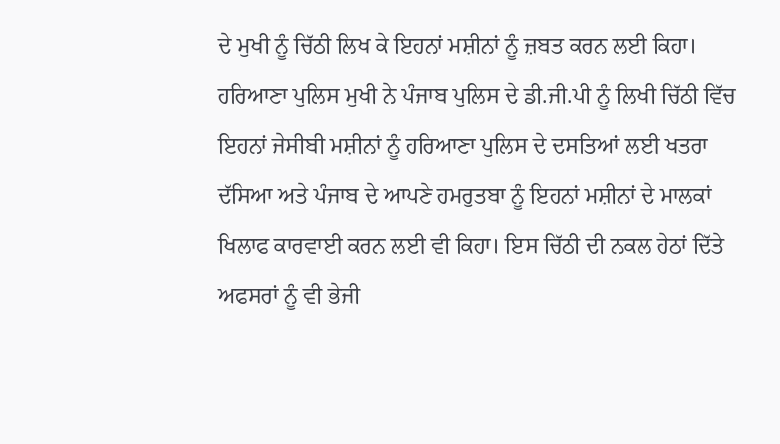ਦੇ ਮੁਖੀ ਨੂੰ ਚਿੱਠੀ ਲਿਖ ਕੇ ਇਹਨਾਂ ਮਸ਼ੀਨਾਂ ਨੂੰ ਜ਼ਬਤ ਕਰਨ ਲਈ ਕਿਹਾ। ਹਰਿਆਣਾ ਪੁਲਿਸ ਮੁਖੀ ਨੇ ਪੰਜਾਬ ਪੁਲਿਸ ਦੇ ਡੀ.ਜੀ.ਪੀ ਨੂੰ ਲਿਖੀ ਚਿੱਠੀ ਵਿੱਚ ਇਹਨਾਂ ਜੇਸੀਬੀ ਮਸ਼ੀਨਾਂ ਨੂੰ ਹਰਿਆਣਾ ਪੁਲਿਸ ਦੇ ਦਸਤਿਆਂ ਲਈ ਖਤਰਾ ਦੱਸਿਆ ਅਤੇ ਪੰਜਾਬ ਦੇ ਆਪਣੇ ਹਮਰੁਤਬਾ ਨੂੰ ਇਹਨਾਂ ਮਸ਼ੀਨਾਂ ਦੇ ਮਾਲਕਾਂ ਖਿਲਾਫ ਕਾਰਵਾਈ ਕਰਨ ਲਈ ਵੀ ਕਿਹਾ। ਇਸ ਚਿੱਠੀ ਦੀ ਨਕਲ ਹੇਠਾਂ ਦਿੱਤੇ ਅਫਸਰਾਂ ਨੂੰ ਵੀ ਭੇਜੀ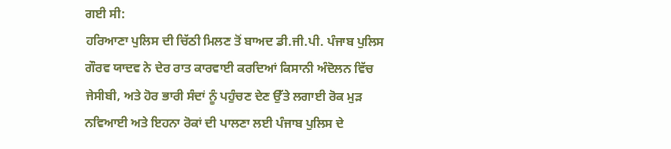ਗਈ ਸੀ:
ਹਰਿਆਣਾ ਪੁਲਿਸ ਦੀ ਚਿੱਠੀ ਮਿਲਣ ਤੋਂ ਬਾਅਦ ਡੀ.ਜੀ.ਪੀ. ਪੰਜਾਬ ਪੁਲਿਸ ਗੌਰਵ ਯਾਦਵ ਨੇ ਦੇਰ ਰਾਤ ਕਾਰਵਾਈ ਕਰਦਿਆਂ ਕਿਸਾਨੀ ਅੰਦੋਲਨ ਵਿੱਚ ਜੇਸੀਬੀ, ਅਤੇ ਹੋਰ ਭਾਰੀ ਸੰਦਾਂ ਨੂੰ ਪਹੁੰਚਣ ਦੇਣ ਉੱਤੇ ਲਗਾਈ ਰੋਕ ਮੁੜ ਨਵਿਆਈ ਅਤੇ ਇਹਨਾ ਰੋਕਾਂ ਦੀ ਪਾਲਣਾ ਲਈ ਪੰਜਾਬ ਪੁਲਿਸ ਦੇ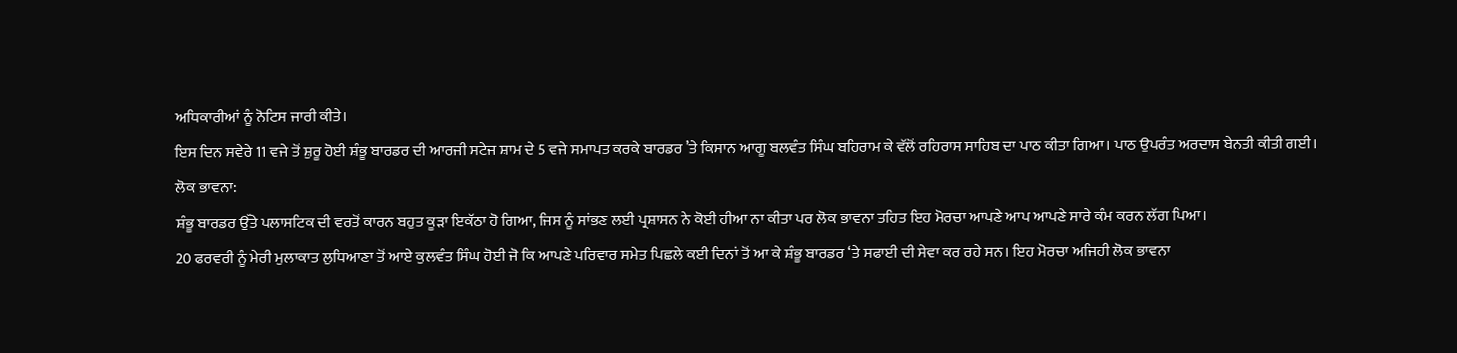ਅਧਿਕਾਰੀਆਂ ਨੂੰ ਨੋਟਿਸ ਜਾਰੀ ਕੀਤੇ।
ਇਸ ਦਿਨ ਸਵੇਰੇ 11 ਵਜੇ ਤੋਂ ਸ਼ੁਰੂ ਹੋਈ ਸ਼ੰਭੂ ਬਾਰਡਰ ਦੀ ਆਰਜੀ ਸਟੇਜ ਸ਼ਾਮ ਦੇ 5 ਵਜੇ ਸਮਾਪਤ ਕਰਕੇ ਬਾਰਡਰ ’ਤੇ ਕਿਸਾਨ ਆਗੂ ਬਲਵੰਤ ਸਿੰਘ ਬਹਿਰਾਮ ਕੇ ਵੱਲੋਂ ਰਹਿਰਾਸ ਸਾਹਿਬ ਦਾ ਪਾਠ ਕੀਤਾ ਗਿਆ। ਪਾਠ ਉਪਰੰਤ ਅਰਦਾਸ ਬੇਨਤੀ ਕੀਤੀ ਗਈ।
ਲੋਕ ਭਾਵਨਾ:
ਸ਼ੰਭੂ ਬਾਰਡਰ ਉੱਤੇ ਪਲਾਸਟਿਕ ਦੀ ਵਰਤੋਂ ਕਾਰਨ ਬਹੁਤ ਕੂੜਾ ਇਕੱਠਾ ਹੋ ਗਿਆ, ਜਿਸ ਨੂੰ ਸਾਂਭਣ ਲਈ ਪ੍ਰਸ਼ਾਸਨ ਨੇ ਕੋਈ ਹੀਆ ਨਾ ਕੀਤਾ ਪਰ ਲੋਕ ਭਾਵਨਾ ਤਹਿਤ ਇਹ ਮੋਰਚਾ ਆਪਣੇ ਆਪ ਆਪਣੇ ਸਾਰੇ ਕੰਮ ਕਰਨ ਲੱਗ ਪਿਆ।
20 ਫਰਵਰੀ ਨੂੰ ਮੇਰੀ ਮੁਲਾਕਾਤ ਲੁਧਿਆਣਾ ਤੋਂ ਆਏ ਕੁਲਵੰਤ ਸਿੰਘ ਹੋਈ ਜੋ ਕਿ ਆਪਣੇ ਪਰਿਵਾਰ ਸਮੇਤ ਪਿਛਲੇ ਕਈ ਦਿਨਾਂ ਤੋਂ ਆ ਕੇ ਸ਼ੰਭੂ ਬਾਰਡਰ ‘ਤੇ ਸਫਾਈ ਦੀ ਸੇਵਾ ਕਰ ਰਹੇ ਸਨ। ਇਹ ਮੋਰਚਾ ਅਜਿਹੀ ਲੋਕ ਭਾਵਨਾ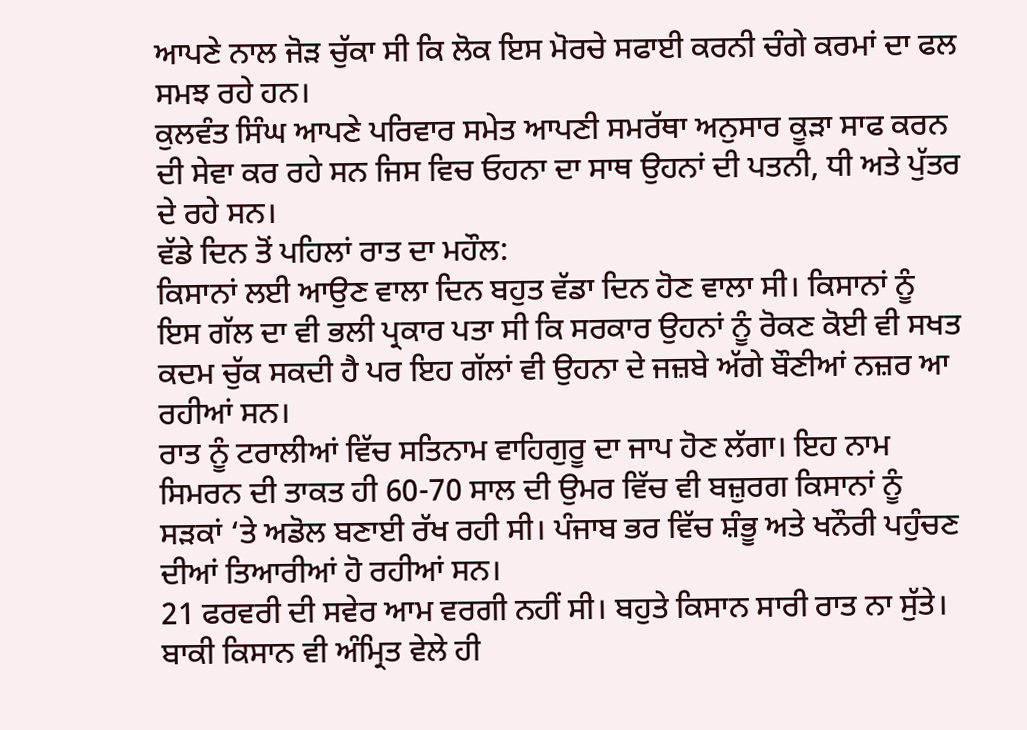ਆਪਣੇ ਨਾਲ ਜੋੜ ਚੁੱਕਾ ਸੀ ਕਿ ਲੋਕ ਇਸ ਮੋਰਚੇ ਸਫਾਈ ਕਰਨੀ ਚੰਗੇ ਕਰਮਾਂ ਦਾ ਫਲ ਸਮਝ ਰਹੇ ਹਨ।
ਕੁਲਵੰਤ ਸਿੰਘ ਆਪਣੇ ਪਰਿਵਾਰ ਸਮੇਤ ਆਪਣੀ ਸਮਰੱਥਾ ਅਨੁਸਾਰ ਕੂੜਾ ਸਾਫ ਕਰਨ ਦੀ ਸੇਵਾ ਕਰ ਰਹੇ ਸਨ ਜਿਸ ਵਿਚ ਓਹਨਾ ਦਾ ਸਾਥ ਉਹਨਾਂ ਦੀ ਪਤਨੀ, ਧੀ ਅਤੇ ਪੁੱਤਰ ਦੇ ਰਹੇ ਸਨ।
ਵੱਡੇ ਦਿਨ ਤੋਂ ਪਹਿਲਾਂ ਰਾਤ ਦਾ ਮਹੌਲ:
ਕਿਸਾਨਾਂ ਲਈ ਆਉਣ ਵਾਲਾ ਦਿਨ ਬਹੁਤ ਵੱਡਾ ਦਿਨ ਹੋਣ ਵਾਲਾ ਸੀ। ਕਿਸਾਨਾਂ ਨੂੰ ਇਸ ਗੱਲ ਦਾ ਵੀ ਭਲੀ ਪ੍ਰਕਾਰ ਪਤਾ ਸੀ ਕਿ ਸਰਕਾਰ ਉਹਨਾਂ ਨੂੰ ਰੋਕਣ ਕੋਈ ਵੀ ਸਖਤ ਕਦਮ ਚੁੱਕ ਸਕਦੀ ਹੈ ਪਰ ਇਹ ਗੱਲਾਂ ਵੀ ਉਹਨਾ ਦੇ ਜਜ਼ਬੇ ਅੱਗੇ ਬੌਣੀਆਂ ਨਜ਼ਰ ਆ ਰਹੀਆਂ ਸਨ।
ਰਾਤ ਨੂੰ ਟਰਾਲੀਆਂ ਵਿੱਚ ਸਤਿਨਾਮ ਵਾਹਿਗੁਰੂ ਦਾ ਜਾਪ ਹੋਣ ਲੱਗਾ। ਇਹ ਨਾਮ ਸਿਮਰਨ ਦੀ ਤਾਕਤ ਹੀ 60-70 ਸਾਲ ਦੀ ਉਮਰ ਵਿੱਚ ਵੀ ਬਜ਼ੁਰਗ ਕਿਸਾਨਾਂ ਨੂੰ ਸੜਕਾਂ ‘ਤੇ ਅਡੋਲ ਬਣਾਈ ਰੱਖ ਰਹੀ ਸੀ। ਪੰਜਾਬ ਭਰ ਵਿੱਚ ਸ਼ੰਭੂ ਅਤੇ ਖਨੌਰੀ ਪਹੁੰਚਣ ਦੀਆਂ ਤਿਆਰੀਆਂ ਹੋ ਰਹੀਆਂ ਸਨ।
21 ਫਰਵਰੀ ਦੀ ਸਵੇਰ ਆਮ ਵਰਗੀ ਨਹੀਂ ਸੀ। ਬਹੁਤੇ ਕਿਸਾਨ ਸਾਰੀ ਰਾਤ ਨਾ ਸੁੱਤੇ। ਬਾਕੀ ਕਿਸਾਨ ਵੀ ਅੰਮ੍ਰਿਤ ਵੇਲੇ ਹੀ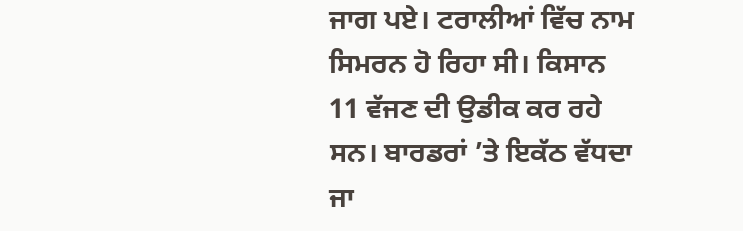ਜਾਗ ਪਏ। ਟਰਾਲੀਆਂ ਵਿੱਚ ਨਾਮ ਸਿਮਰਨ ਹੋ ਰਿਹਾ ਸੀ। ਕਿਸਾਨ 11 ਵੱਜਣ ਦੀ ਉਡੀਕ ਕਰ ਰਹੇ ਸਨ। ਬਾਰਡਰਾਂ ’ਤੇ ਇਕੱਠ ਵੱਧਦਾ ਜਾ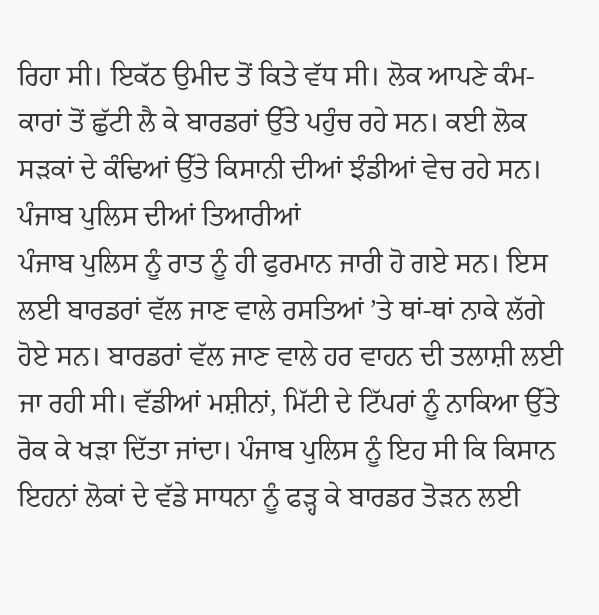ਰਿਹਾ ਸੀ। ਇਕੱਠ ਉਮੀਦ ਤੋਂ ਕਿਤੇ ਵੱਧ ਸੀ। ਲੋਕ ਆਪਣੇ ਕੰਮ-ਕਾਰਾਂ ਤੋਂ ਛੁੱਟੀ ਲੈ ਕੇ ਬਾਰਡਰਾਂ ਉੱਤੇ ਪਹੁੰਚ ਰਹੇ ਸਨ। ਕਈ ਲੋਕ ਸੜਕਾਂ ਦੇ ਕੰਢਿਆਂ ਉੱਤੇ ਕਿਸਾਨੀ ਦੀਆਂ ਝੰਡੀਆਂ ਵੇਚ ਰਹੇ ਸਨ।
ਪੰਜਾਬ ਪੁਲਿਸ ਦੀਆਂ ਤਿਆਰੀਆਂ
ਪੰਜਾਬ ਪੁਲਿਸ ਨੂੰ ਰਾਤ ਨੂੰ ਹੀ ਫੁਰਮਾਨ ਜਾਰੀ ਹੋ ਗਏ ਸਨ। ਇਸ ਲਈ ਬਾਰਡਰਾਂ ਵੱਲ ਜਾਣ ਵਾਲੇ ਰਸਤਿਆਂ ’ਤੇ ਥਾਂ-ਥਾਂ ਨਾਕੇ ਲੱਗੇ ਹੋਏ ਸਨ। ਬਾਰਡਰਾਂ ਵੱਲ ਜਾਣ ਵਾਲੇ ਹਰ ਵਾਹਨ ਦੀ ਤਲਾਸ਼ੀ ਲਈ ਜਾ ਰਹੀ ਸੀ। ਵੱਡੀਆਂ ਮਸ਼ੀਨਾਂ, ਮਿੱਟੀ ਦੇ ਟਿੱਪਰਾਂ ਨੂੰ ਨਾਕਿਆ ਉੱਤੇ ਰੋਕ ਕੇ ਖੜਾ ਦਿੱਤਾ ਜਾਂਦਾ। ਪੰਜਾਬ ਪੁਲਿਸ ਨੂੰ ਇਹ ਸੀ ਕਿ ਕਿਸਾਨ ਇਹਨਾਂ ਲੋਕਾਂ ਦੇ ਵੱਡੇ ਸਾਧਨਾ ਨੂੰ ਫੜ੍ਹ ਕੇ ਬਾਰਡਰ ਤੋੜਨ ਲਈ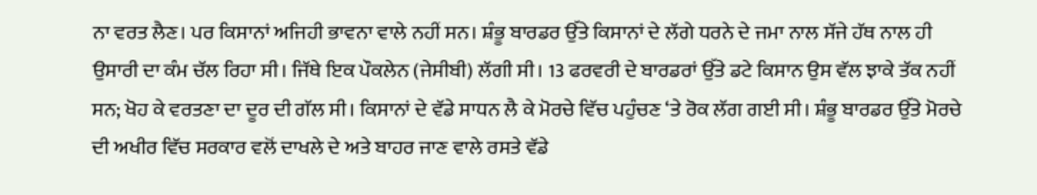ਨਾ ਵਰਤ ਲੈਣ। ਪਰ ਕਿਸਾਨਾਂ ਅਜਿਹੀ ਭਾਵਨਾ ਵਾਲੇ ਨਹੀਂ ਸਨ। ਸ਼ੰਭੂ ਬਾਰਡਰ ਉੱਤੇ ਕਿਸਾਨਾਂ ਦੇ ਲੱਗੇ ਧਰਨੇ ਦੇ ਜਮਾ ਨਾਲ ਸੱਜੇ ਹੱਥ ਨਾਲ ਹੀ ਉਸਾਰੀ ਦਾ ਕੰਮ ਚੱਲ ਰਿਹਾ ਸੀ। ਜਿੱਥੇ ਇਕ ਪੌਕਲੇਨ (ਜੇਸੀਬੀ) ਲੱਗੀ ਸੀ। 13 ਫਰਵਰੀ ਦੇ ਬਾਰਡਰਾਂ ਉੱਤੇ ਡਟੇ ਕਿਸਾਨ ਉਸ ਵੱਲ ਝਾਕੇ ਤੱਕ ਨਹੀਂ ਸਨ; ਖੋਹ ਕੇ ਵਰਤਣਾ ਦਾ ਦੂਰ ਦੀ ਗੱਲ ਸੀ। ਕਿਸਾਨਾਂ ਦੇ ਵੱਡੇ ਸਾਧਨ ਲੈ ਕੇ ਮੋਰਚੇ ਵਿੱਚ ਪਹੁੰਚਣ ‘ਤੇ ਰੋਕ ਲੱਗ ਗਈ ਸੀ। ਸ਼ੰਭੂ ਬਾਰਡਰ ਉੱਤੇ ਮੋਰਚੇ ਦੀ ਅਖੀਰ ਵਿੱਚ ਸਰਕਾਰ ਵਲੋਂ ਦਾਖਲੇ ਦੇ ਅਤੇ ਬਾਹਰ ਜਾਣ ਵਾਲੇ ਰਸਤੇ ਵੱਡੇ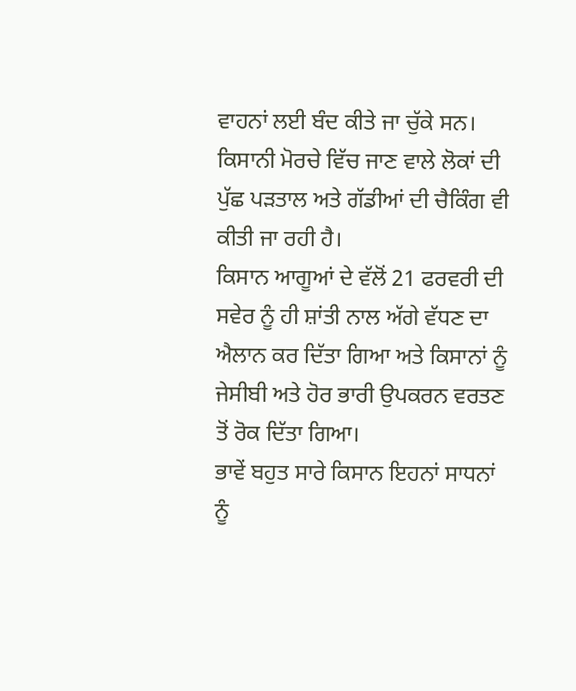ਵਾਹਨਾਂ ਲਈ ਬੰਦ ਕੀਤੇ ਜਾ ਚੁੱਕੇ ਸਨ। ਕਿਸਾਨੀ ਮੋਰਚੇ ਵਿੱਚ ਜਾਣ ਵਾਲੇ ਲੋਕਾਂ ਦੀ ਪੁੱਛ ਪੜਤਾਲ ਅਤੇ ਗੱਡੀਆਂ ਦੀ ਚੈਕਿੰਗ ਵੀ ਕੀਤੀ ਜਾ ਰਹੀ ਹੈ।
ਕਿਸਾਨ ਆਗੂਆਂ ਦੇ ਵੱਲੋਂ 21 ਫਰਵਰੀ ਦੀ ਸਵੇਰ ਨੂੰ ਹੀ ਸ਼ਾਂਤੀ ਨਾਲ ਅੱਗੇ ਵੱਧਣ ਦਾ ਐਲਾਨ ਕਰ ਦਿੱਤਾ ਗਿਆ ਅਤੇ ਕਿਸਾਨਾਂ ਨੂੰ ਜੇਸੀਬੀ ਅਤੇ ਹੋਰ ਭਾਰੀ ਉਪਕਰਨ ਵਰਤਣ ਤੋਂ ਰੋਕ ਦਿੱਤਾ ਗਿਆ।
ਭਾਵੇਂ ਬਹੁਤ ਸਾਰੇ ਕਿਸਾਨ ਇਹਨਾਂ ਸਾਧਨਾਂ ਨੂੰ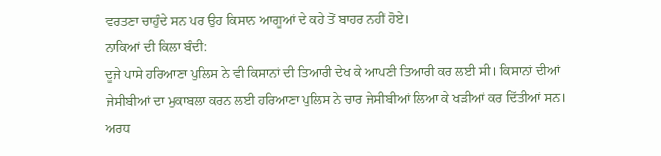ਵਰਤਣਾ ਚਾਹੁੰਦੇ ਸਨ ਪਰ ਉਹ ਕਿਸਾਨ ਆਗੂਆਂ ਦੇ ਕਹੇ ਤੋਂ ਬਾਹਰ ਨਹੀਂ ਹੋਏ।
ਨਾਕਿਆਂ ਦੀ ਕਿਲਾ ਬੰਦੀ:
ਦੂਜੇ ਪਾਸੇ ਹਰਿਆਣਾ ਪੁਲਿਸ ਨੇ ਵੀ ਕਿਸਾਨਾਂ ਦੀ ਤਿਆਰੀ ਦੇਖ ਕੇ ਆਪਣੀ ਤਿਆਰੀ ਕਰ ਲਈ ਸੀ। ਕਿਸਾਨਾਂ ਦੀਆਂ ਜੇਸੀਬੀਆਂ ਦਾ ਮੁਕਾਬਲਾ ਕਰਨ ਲਈ ਹਰਿਆਣਾ ਪੁਲਿਸ ਨੇ ਚਾਰ ਜੇਸੀਬੀਆਂ ਲਿਆ ਕੇ ਖੜੀਆਂ ਕਰ ਦਿੱਤੀਆਂ ਸਨ। ਅਰਧ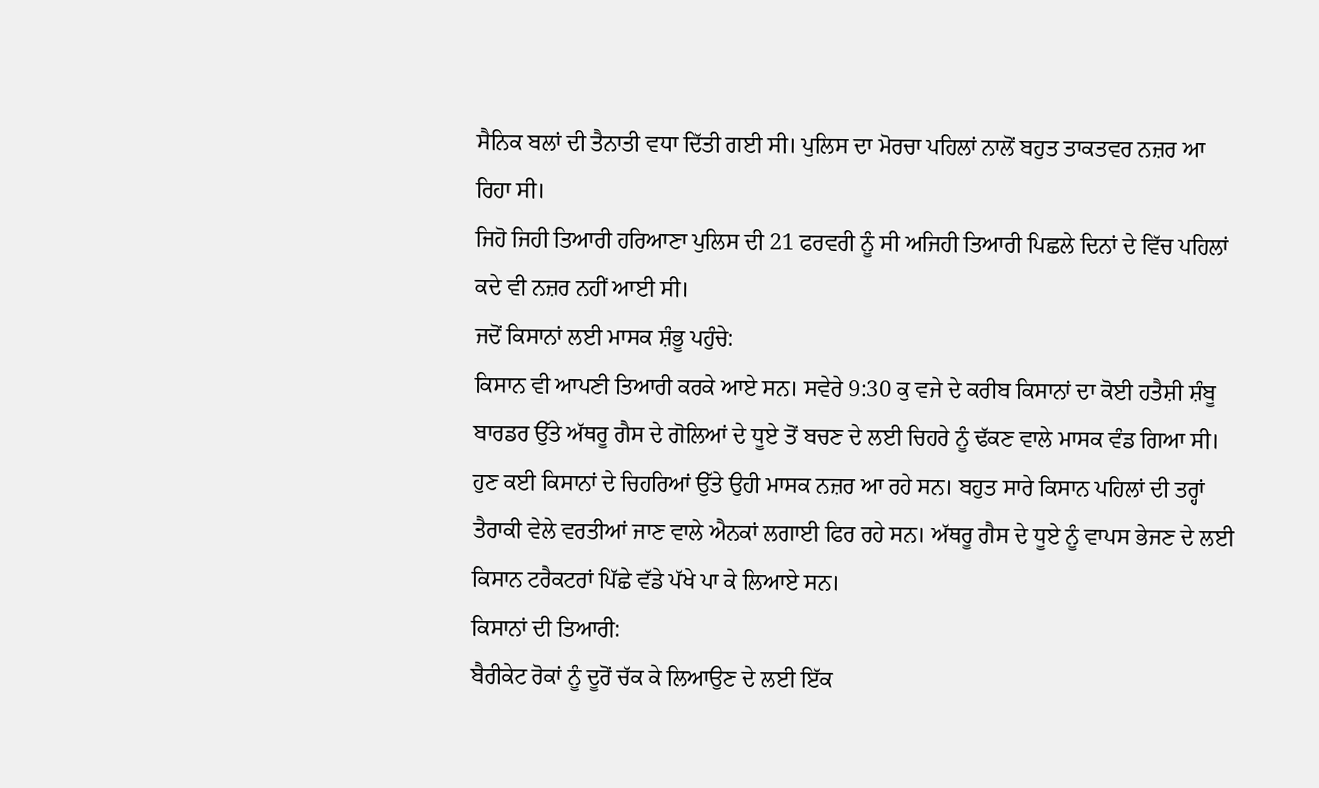ਸੈਨਿਕ ਬਲਾਂ ਦੀ ਤੈਨਾਤੀ ਵਧਾ ਦਿੱਤੀ ਗਈ ਸੀ। ਪੁਲਿਸ ਦਾ ਮੋਰਚਾ ਪਹਿਲਾਂ ਨਾਲੋਂ ਬਹੁਤ ਤਾਕਤਵਰ ਨਜ਼ਰ ਆ ਰਿਹਾ ਸੀ।
ਜਿਹੋ ਜਿਹੀ ਤਿਆਰੀ ਹਰਿਆਣਾ ਪੁਲਿਸ ਦੀ 21 ਫਰਵਰੀ ਨੂੰ ਸੀ ਅਜਿਹੀ ਤਿਆਰੀ ਪਿਛਲੇ ਦਿਨਾਂ ਦੇ ਵਿੱਚ ਪਹਿਲਾਂ ਕਦੇ ਵੀ ਨਜ਼ਰ ਨਹੀਂ ਆਈ ਸੀ।
ਜਦੋਂ ਕਿਸਾਨਾਂ ਲਈ ਮਾਸਕ ਸ਼ੰਭੂ ਪਹੁੰਚੇ:
ਕਿਸਾਨ ਵੀ ਆਪਣੀ ਤਿਆਰੀ ਕਰਕੇ ਆਏ ਸਨ। ਸਵੇਰੇ 9:30 ਕੁ ਵਜੇ ਦੇ ਕਰੀਬ ਕਿਸਾਨਾਂ ਦਾ ਕੋਈ ਹਤੈਸ਼ੀ ਸ਼ੰਬੂ ਬਾਰਡਰ ਉੱਤੇ ਅੱਥਰੂ ਗੈਸ ਦੇ ਗੋਲਿਆਂ ਦੇ ਧੂਏ ਤੋਂ ਬਚਣ ਦੇ ਲਈ ਚਿਹਰੇ ਨੂੰ ਢੱਕਣ ਵਾਲੇ ਮਾਸਕ ਵੰਡ ਗਿਆ ਸੀ। ਹੁਣ ਕਈ ਕਿਸਾਨਾਂ ਦੇ ਚਿਹਰਿਆਂ ਉੱਤੇ ਉਹੀ ਮਾਸਕ ਨਜ਼ਰ ਆ ਰਹੇ ਸਨ। ਬਹੁਤ ਸਾਰੇ ਕਿਸਾਨ ਪਹਿਲਾਂ ਦੀ ਤਰ੍ਹਾਂ ਤੈਰਾਕੀ ਵੇਲੇ ਵਰਤੀਆਂ ਜਾਣ ਵਾਲੇ ਐਨਕਾਂ ਲਗਾਈ ਫਿਰ ਰਹੇ ਸਨ। ਅੱਥਰੂ ਗੈਸ ਦੇ ਧੂਏ ਨੂੰ ਵਾਪਸ ਭੇਜਣ ਦੇ ਲਈ ਕਿਸਾਨ ਟਰੈਕਟਰਾਂ ਪਿੱਛੇ ਵੱਡੇ ਪੱਖੇ ਪਾ ਕੇ ਲਿਆਏ ਸਨ।
ਕਿਸਾਨਾਂ ਦੀ ਤਿਆਰੀ:
ਬੈਰੀਕੇਟ ਰੋਕਾਂ ਨੂੰ ਦੂਰੋਂ ਚੱਕ ਕੇ ਲਿਆਉਣ ਦੇ ਲਈ ਇੱਕ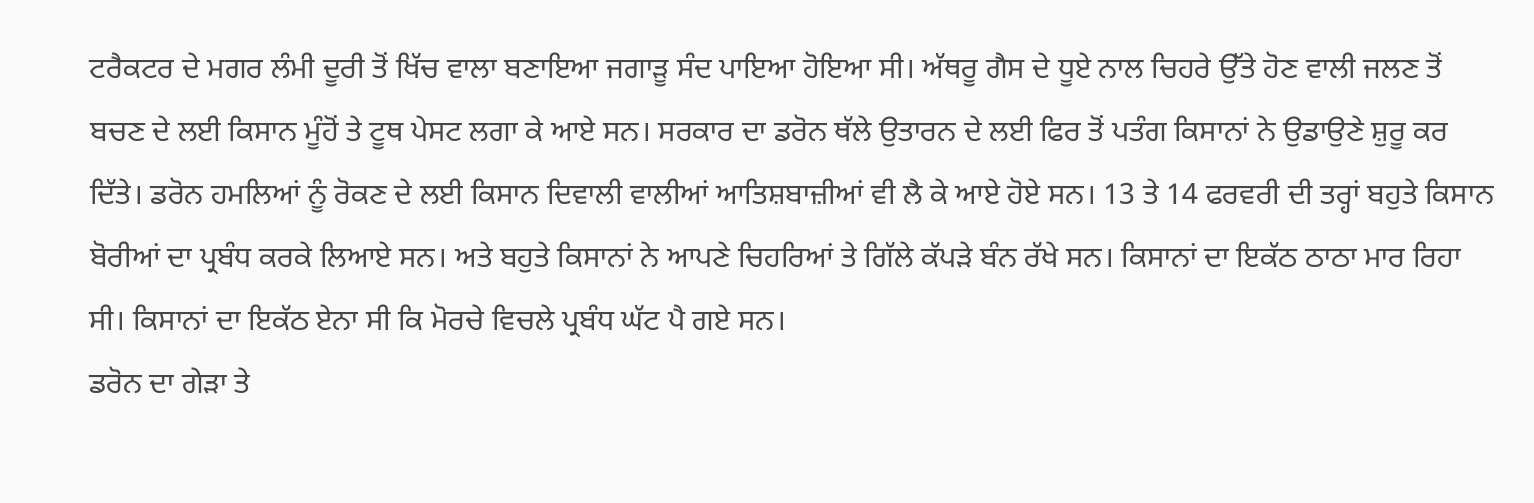ਟਰੈਕਟਰ ਦੇ ਮਗਰ ਲੰਮੀ ਦੂਰੀ ਤੋਂ ਖਿੱਚ ਵਾਲਾ ਬਣਾਇਆ ਜਗਾੜੂ ਸੰਦ ਪਾਇਆ ਹੋਇਆ ਸੀ। ਅੱਥਰੂ ਗੈਸ ਦੇ ਧੂਏ ਨਾਲ ਚਿਹਰੇ ਉੱਤੇ ਹੋਣ ਵਾਲੀ ਜਲਣ ਤੋਂ ਬਚਣ ਦੇ ਲਈ ਕਿਸਾਨ ਮੂੰਹੋਂ ਤੇ ਟੂਥ ਪੇਸਟ ਲਗਾ ਕੇ ਆਏ ਸਨ। ਸਰਕਾਰ ਦਾ ਡਰੋਨ ਥੱਲੇ ਉਤਾਰਨ ਦੇ ਲਈ ਫਿਰ ਤੋਂ ਪਤੰਗ ਕਿਸਾਨਾਂ ਨੇ ਉਡਾਉਣੇ ਸ਼ੁਰੂ ਕਰ ਦਿੱਤੇ। ਡਰੋਨ ਹਮਲਿਆਂ ਨੂੰ ਰੋਕਣ ਦੇ ਲਈ ਕਿਸਾਨ ਦਿਵਾਲੀ ਵਾਲੀਆਂ ਆਤਿਸ਼ਬਾਜ਼ੀਆਂ ਵੀ ਲੈ ਕੇ ਆਏ ਹੋਏ ਸਨ। 13 ਤੇ 14 ਫਰਵਰੀ ਦੀ ਤਰ੍ਹਾਂ ਬਹੁਤੇ ਕਿਸਾਨ ਬੋਰੀਆਂ ਦਾ ਪ੍ਰਬੰਧ ਕਰਕੇ ਲਿਆਏ ਸਨ। ਅਤੇ ਬਹੁਤੇ ਕਿਸਾਨਾਂ ਨੇ ਆਪਣੇ ਚਿਹਰਿਆਂ ਤੇ ਗਿੱਲੇ ਕੱਪੜੇ ਬੰਨ ਰੱਖੇ ਸਨ। ਕਿਸਾਨਾਂ ਦਾ ਇਕੱਠ ਠਾਠਾ ਮਾਰ ਰਿਹਾ ਸੀ। ਕਿਸਾਨਾਂ ਦਾ ਇਕੱਠ ਏਨਾ ਸੀ ਕਿ ਮੋਰਚੇ ਵਿਚਲੇ ਪ੍ਰਬੰਧ ਘੱਟ ਪੈ ਗਏ ਸਨ।
ਡਰੋਨ ਦਾ ਗੇੜਾ ਤੇ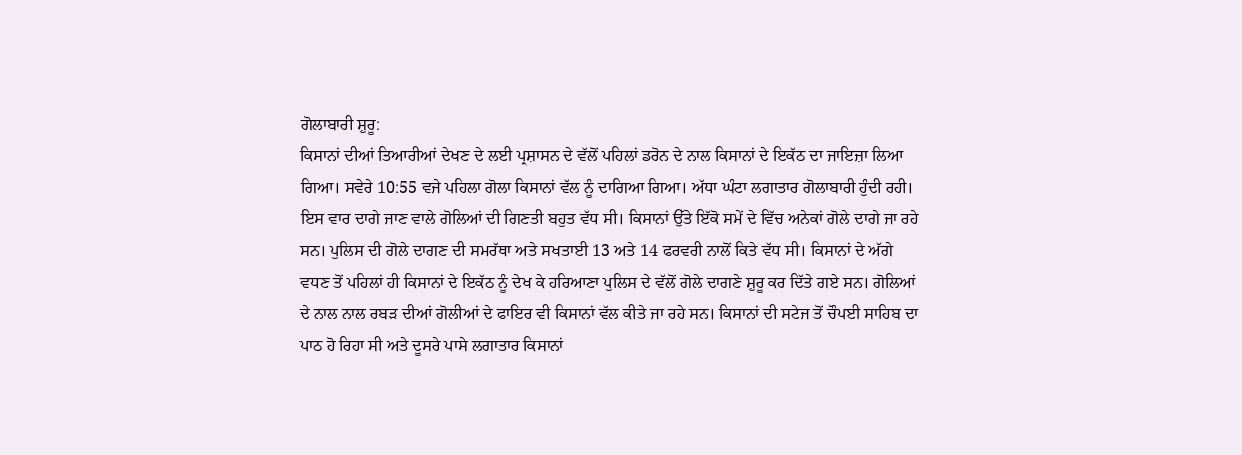ਗੋਲਾਬਾਰੀ ਸ਼ੁਰੂ:
ਕਿਸਾਨਾਂ ਦੀਆਂ ਤਿਆਰੀਆਂ ਦੇਖਣ ਦੇ ਲਈ ਪ੍ਰਸ਼ਾਸਨ ਦੇ ਵੱਲੋਂ ਪਹਿਲਾਂ ਡਰੋਨ ਦੇ ਨਾਲ ਕਿਸਾਨਾਂ ਦੇ ਇਕੱਠ ਦਾ ਜਾਇਜ਼ਾ ਲਿਆ ਗਿਆ। ਸਵੇਰੇ 10:55 ਵਜੇ ਪਹਿਲਾ ਗੋਲਾ ਕਿਸਾਨਾਂ ਵੱਲ ਨੂੰ ਦਾਗਿਆ ਗਿਆ। ਅੱਧਾ ਘੰਟਾ ਲਗਾਤਾਰ ਗੋਲਾਬਾਰੀ ਹੁੰਦੀ ਰਹੀ। ਇਸ ਵਾਰ ਦਾਗੇ ਜਾਣ ਵਾਲੇ ਗੋਲਿਆਂ ਦੀ ਗਿਣਤੀ ਬਹੁਤ ਵੱਧ ਸੀ। ਕਿਸਾਨਾਂ ਉੱਤੇ ਇੱਕੋ ਸਮੇਂ ਦੇ ਵਿੱਚ ਅਨੇਕਾਂ ਗੋਲੇ ਦਾਗੇ ਜਾ ਰਹੇ ਸਨ। ਪੁਲਿਸ ਦੀ ਗੋਲੇ ਦਾਗਣ ਦੀ ਸਮਰੱਥਾ ਅਤੇ ਸਖਤਾਈ 13 ਅਤੇ 14 ਫਰਵਰੀ ਨਾਲੋਂ ਕਿਤੇ ਵੱਧ ਸੀ। ਕਿਸਾਨਾਂ ਦੇ ਅੱਗੇ ਵਧਣ ਤੋਂ ਪਹਿਲਾਂ ਹੀ ਕਿਸਾਨਾਂ ਦੇ ਇਕੱਠ ਨੂੰ ਦੇਖ ਕੇ ਹਰਿਆਣਾ ਪੁਲਿਸ ਦੇ ਵੱਲੋਂ ਗੋਲੇ ਦਾਗਣੇ ਸ਼ੁਰੂ ਕਰ ਦਿੱਤੇ ਗਏ ਸਨ। ਗੋਲਿਆਂ ਦੇ ਨਾਲ ਨਾਲ ਰਬੜ ਦੀਆਂ ਗੋਲੀਆਂ ਦੇ ਫਾਇਰ ਵੀ ਕਿਸਾਨਾਂ ਵੱਲ ਕੀਤੇ ਜਾ ਰਹੇ ਸਨ। ਕਿਸਾਨਾਂ ਦੀ ਸਟੇਜ ਤੋਂ ਚੌਪਈ ਸਾਹਿਬ ਦਾ ਪਾਠ ਹੋ ਰਿਹਾ ਸੀ ਅਤੇ ਦੂਸਰੇ ਪਾਸੇ ਲਗਾਤਾਰ ਕਿਸਾਨਾਂ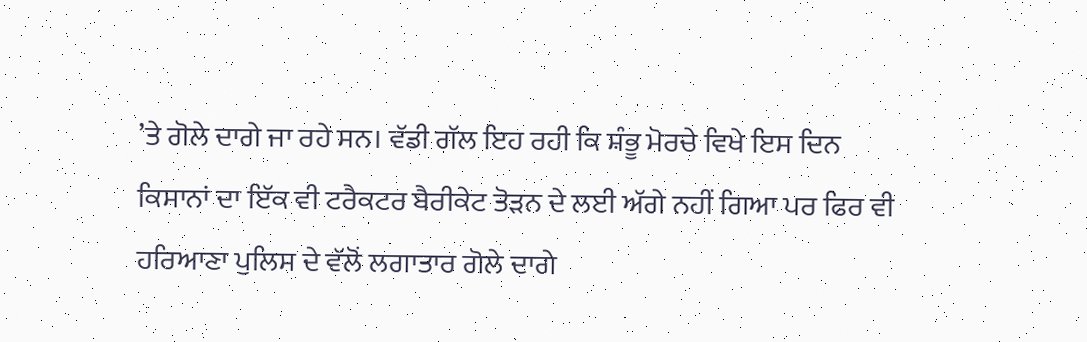’ਤੇ ਗੋਲੇ ਦਾਗੇ ਜਾ ਰਹੇ ਸਨ। ਵੱਡੀ ਗੱਲ ਇਹ ਰਹੀ ਕਿ ਸ਼ੰਭੂ ਮੋਰਚੇ ਵਿਖੇ ਇਸ ਦਿਨ ਕਿਸਾਨਾਂ ਦਾ ਇੱਕ ਵੀ ਟਰੈਕਟਰ ਬੈਰੀਕੇਟ ਤੋੜਨ ਦੇ ਲਈ ਅੱਗੇ ਨਹੀਂ ਗਿਆ ਪਰ ਫਿਰ ਵੀ ਹਰਿਆਣਾ ਪੁਲਿਸ ਦੇ ਵੱਲੋਂ ਲਗਾਤਾਰ ਗੋਲੇ ਦਾਗੇ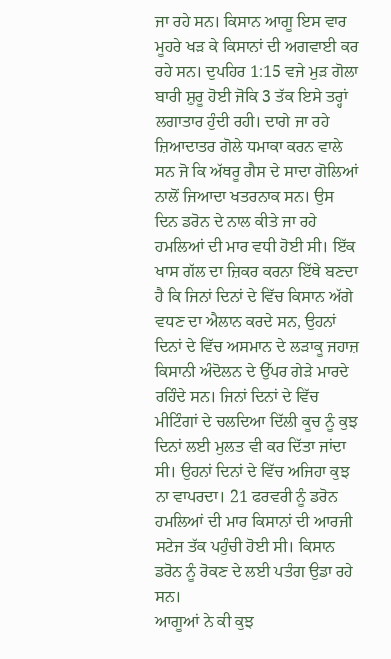ਜਾ ਰਹੇ ਸਨ। ਕਿਸਾਨ ਆਗੂ ਇਸ ਵਾਰ ਮੂਹਰੇ ਖੜ ਕੇ ਕਿਸਾਨਾਂ ਦੀ ਅਗਵਾਈ ਕਰ ਰਹੇ ਸਨ। ਦੁਪਹਿਰ 1:15 ਵਜੇ ਮੁੜ ਗੋਲਾ ਬਾਰੀ ਸ਼ੁਰੂ ਹੋਈ ਜੋਕਿ 3 ਤੱਕ ਇਸੇ ਤਰ੍ਹਾਂ ਲਗਾਤਾਰ ਹੁੰਦੀ ਰਹੀ। ਦਾਗੇ ਜਾ ਰਹੇ ਜ਼ਿਆਦਾਤਰ ਗੋਲੇ ਧਮਾਕਾ ਕਰਨ ਵਾਲੇ ਸਨ ਜੋ ਕਿ ਅੱਥਰੂ ਗੈਸ ਦੇ ਸਾਦਾ ਗੋਲਿਆਂ ਨਾਲੋਂ ਜਿਆਦਾ ਖਤਰਨਾਕ ਸਨ। ਉਸ ਦਿਨ ਡਰੋਨ ਦੇ ਨਾਲ ਕੀਤੇ ਜਾ ਰਹੇ ਹਮਲਿਆਂ ਦੀ ਮਾਰ ਵਧੀ ਹੋਈ ਸੀ। ਇੱਕ ਖਾਸ ਗੱਲ ਦਾ ਜ਼ਿਕਰ ਕਰਨਾ ਇੱਥੇ ਬਣਦਾ ਹੈ ਕਿ ਜਿਨਾਂ ਦਿਨਾਂ ਦੇ ਵਿੱਚ ਕਿਸਾਨ ਅੱਗੇ ਵਧਣ ਦਾ ਐਲਾਨ ਕਰਦੇ ਸਨ, ਉਹਨਾਂ ਦਿਨਾਂ ਦੇ ਵਿੱਚ ਅਸਮਾਨ ਦੇ ਲੜਾਕੂ ਜਹਾਜ਼ ਕਿਸਾਨੀ ਅੰਦੋਲਨ ਦੇ ਉੱਪਰ ਗੇੜੇ ਮਾਰਦੇ ਰਹਿੰਦੇ ਸਨ। ਜਿਨਾਂ ਦਿਨਾਂ ਦੇ ਵਿੱਚ ਮੀਟਿੰਗਾਂ ਦੇ ਚਲਦਿਆ ਦਿੱਲੀ ਕੂਚ ਨੂੰ ਕੁਝ ਦਿਨਾਂ ਲਈ ਮੁਲਤ ਵੀ ਕਰ ਦਿੱਤਾ ਜਾਂਦਾ ਸੀ। ਉਹਨਾਂ ਦਿਨਾਂ ਦੇ ਵਿੱਚ ਅਜਿਹਾ ਕੁਝ ਨਾ ਵਾਪਰਦਾ। 21 ਫਰਵਰੀ ਨੂੰ ਡਰੋਨ ਹਮਲਿਆਂ ਦੀ ਮਾਰ ਕਿਸਾਨਾਂ ਦੀ ਆਰਜੀ ਸਟੇਜ ਤੱਕ ਪਹੁੰਚੀ ਹੋਈ ਸੀ। ਕਿਸਾਨ ਡਰੋਨ ਨੂੰ ਰੋਕਣ ਦੇ ਲਈ ਪਤੰਗ ਉਡਾ ਰਹੇ ਸਨ।
ਆਗੂਆਂ ਨੇ ਕੀ ਕੁਝ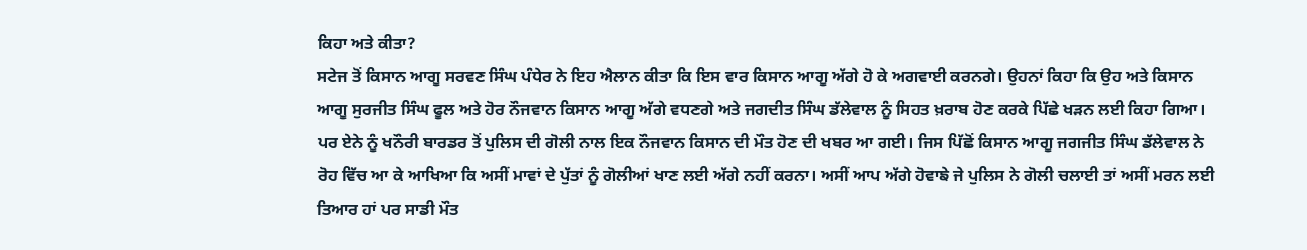ਕਿਹਾ ਅਤੇ ਕੀਤਾ?
ਸਟੇਜ ਤੋਂ ਕਿਸਾਨ ਆਗੂ ਸਰਵਣ ਸਿੰਘ ਪੰਧੇਰ ਨੇ ਇਹ ਐਲਾਨ ਕੀਤਾ ਕਿ ਇਸ ਵਾਰ ਕਿਸਾਨ ਆਗੂ ਅੱਗੇ ਹੋ ਕੇ ਅਗਵਾਈ ਕਰਨਗੇ। ਉਹਨਾਂ ਕਿਹਾ ਕਿ ਉਹ ਅਤੇ ਕਿਸਾਨ ਆਗੂ ਸੁਰਜੀਤ ਸਿੰਘ ਫੂਲ ਅਤੇ ਹੋਰ ਨੌਜਵਾਨ ਕਿਸਾਨ ਆਗੂ ਅੱਗੇ ਵਧਣਗੇ ਅਤੇ ਜਗਦੀਤ ਸਿੰਘ ਡੱਲੇਵਾਲ ਨੂੰ ਸਿਹਤ ਖ਼ਰਾਬ ਹੋਣ ਕਰਕੇ ਪਿੱਛੇ ਖੜਨ ਲਈ ਕਿਹਾ ਗਿਆ।
ਪਰ ਏਨੇ ਨੂੰ ਖਨੌਰੀ ਬਾਰਡਰ ਤੋਂ ਪੁਲਿਸ ਦੀ ਗੋਲੀ ਨਾਲ ਇਕ ਨੌਜਵਾਨ ਕਿਸਾਨ ਦੀ ਮੌਤ ਹੋਣ ਦੀ ਖਬਰ ਆ ਗਈ। ਜਿਸ ਪਿੱਛੋਂ ਕਿਸਾਨ ਆਗੂ ਜਗਜੀਤ ਸਿੰਘ ਡੱਲੇਵਾਲ ਨੇ ਰੋਹ ਵਿੱਚ ਆ ਕੇ ਆਖਿਆ ਕਿ ਅਸੀਂ ਮਾਵਾਂ ਦੇ ਪੁੱਤਾਂ ਨੂੰ ਗੋਲੀਆਂ ਖਾਣ ਲਈ ਅੱਗੇ ਨਹੀਂ ਕਰਨਾ। ਅਸੀਂ ਆਪ ਅੱਗੇ ਹੋਵਾਙੇ ਜੇ ਪੁਲਿਸ ਨੇ ਗੋਲੀ ਚਲਾਈ ਤਾਂ ਅਸੀਂ ਮਰਨ ਲਈ ਤਿਆਰ ਹਾਂ ਪਰ ਸਾਡੀ ਮੌਤ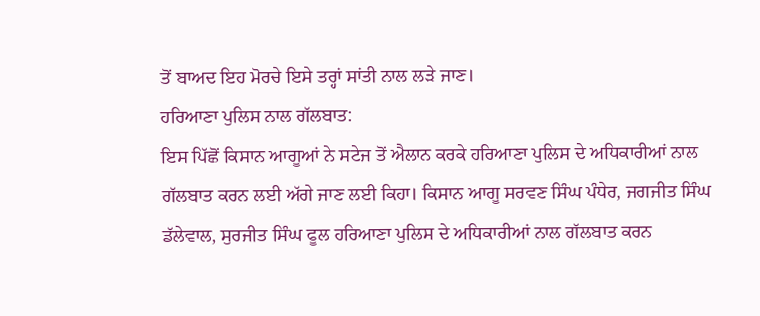ਤੋਂ ਬਾਅਦ ਇਹ ਮੋਰਚੇ ਇਸੇ ਤਰ੍ਹਾਂ ਸਾਂਤੀ ਨਾਲ ਲੜੇ ਜਾਣ।
ਹਰਿਆਣਾ ਪੁਲਿਸ ਨਾਲ ਗੱਲਬਾਤ:
ਇਸ ਪਿੱਛੋਂ ਕਿਸਾਨ ਆਗੂਆਂ ਨੇ ਸਟੇਜ ਤੋਂ ਐਲਾਨ ਕਰਕੇ ਹਰਿਆਣਾ ਪੁਲਿਸ ਦੇ ਅਧਿਕਾਰੀਆਂ ਨਾਲ ਗੱਲਬਾਤ ਕਰਨ ਲਈ ਅੱਗੇ ਜਾਣ ਲਈ ਕਿਹਾ। ਕਿਸਾਨ ਆਗੂ ਸਰਵਣ ਸਿੰਘ ਪੰਧੇਰ, ਜਗਜੀਤ ਸਿੰਘ ਡੱਲੇਵਾਲ, ਸੁਰਜੀਤ ਸਿੰਘ ਫੂਲ ਹਰਿਆਣਾ ਪੁਲਿਸ ਦੇ ਅਧਿਕਾਰੀਆਂ ਨਾਲ ਗੱਲਬਾਤ ਕਰਨ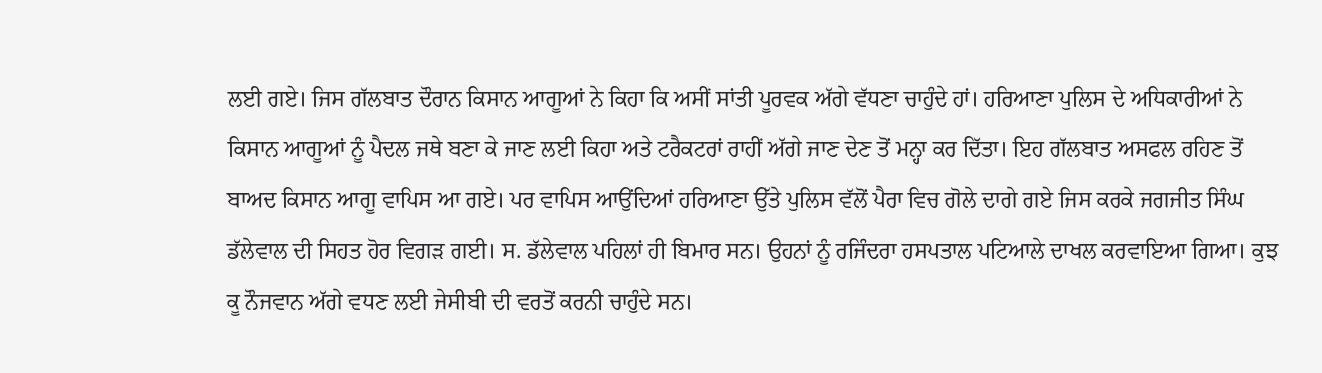ਲਈ ਗਏ। ਜਿਸ ਗੱਲਬਾਤ ਦੌਰਾਨ ਕਿਸਾਨ ਆਗੂਆਂ ਨੇ ਕਿਹਾ ਕਿ ਅਸੀਂ ਸਾਂਤੀ ਪੂਰਵਕ ਅੱਗੇ ਵੱਧਣਾ ਚਾਹੁੰਦੇ ਹਾਂ। ਹਰਿਆਣਾ ਪੁਲਿਸ ਦੇ ਅਧਿਕਾਰੀਆਂ ਨੇ ਕਿਸਾਨ ਆਗੂਆਂ ਨੂੰ ਪੈਦਲ ਜਥੇ ਬਣਾ ਕੇ ਜਾਣ ਲਈ ਕਿਹਾ ਅਤੇ ਟਰੈਕਟਰਾਂ ਰਾਹੀਂ ਅੱਗੇ ਜਾਣ ਦੇਣ ਤੋਂ ਮਨ੍ਹਾ ਕਰ ਦਿੱਤਾ। ਇਹ ਗੱਲਬਾਤ ਅਸਫਲ ਰਹਿਣ ਤੋਂ ਬਾਅਦ ਕਿਸਾਨ ਆਗੂ ਵਾਪਿਸ ਆ ਗਏ। ਪਰ ਵਾਪਿਸ ਆਉਂਦਿਆਂ ਹਰਿਆਣਾ ਉੱਤੇ ਪੁਲਿਸ ਵੱਲੋਂ ਪੈਰਾ ਵਿਚ ਗੋਲੇ ਦਾਗੇ ਗਏ ਜਿਸ ਕਰਕੇ ਜਗਜੀਤ ਸਿੰਘ ਡੱਲੇਵਾਲ ਦੀ ਸਿਹਤ ਹੋਰ ਵਿਗੜ ਗਈ। ਸ. ਡੱਲੇਵਾਲ ਪਹਿਲਾਂ ਹੀ ਬਿਮਾਰ ਸਨ। ਉਹਨਾਂ ਨੂੰ ਰਜਿੰਦਰਾ ਹਸਪਤਾਲ ਪਟਿਆਲੇ ਦਾਖਲ ਕਰਵਾਇਆ ਗਿਆ। ਕੁਝ ਕੂ ਨੌਜਵਾਨ ਅੱਗੇ ਵਧਣ ਲਈ ਜੇਸੀਬੀ ਦੀ ਵਰਤੋਂ ਕਰਨੀ ਚਾਹੁੰਦੇ ਸਨ।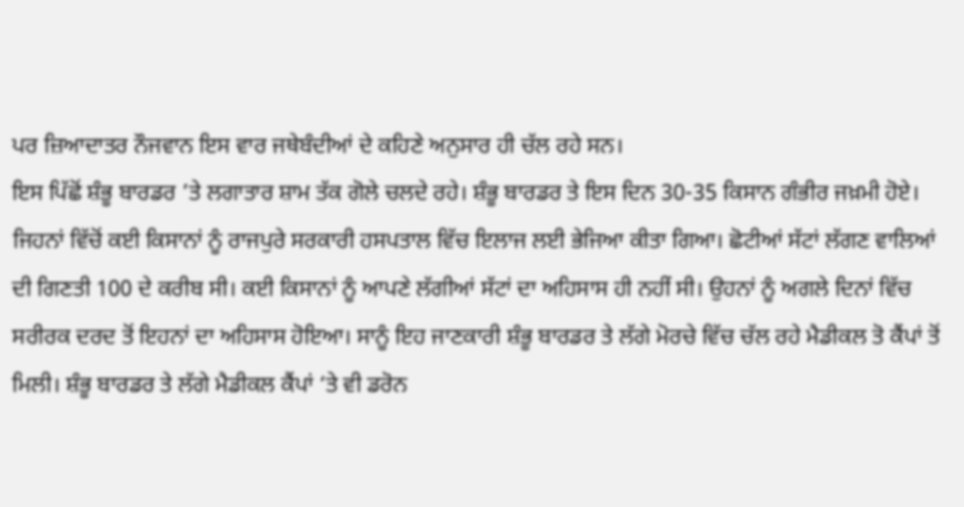ਪਰ ਜ਼ਿਆਦਾਤਰ ਨੌਜਵਾਨ ਇਸ ਵਾਰ ਜਥੇਬੰਦੀਆਂ ਦੇ ਕਹਿਣੇ ਅਨੁਸਾਰ ਹੀ ਚੱਲ ਰਹੇ ਸਨ।
ਇਸ ਪਿੱਛੋਂ ਸ਼ੰਭੂ ਬਾਰਡਰ ’ਤੇ ਲਗਾਤਾਰ ਸ਼ਾਮ ਤੱਕ ਗੋਲੇ ਚਲਦੇ ਰਹੇ। ਸ਼ੰਭੂ ਬਾਰਡਰ ਤੇ ਇਸ ਦਿਨ 30-35 ਕਿਸਾਨ ਗੰਭੀਰ ਜਖ਼ਮੀ ਹੋਏ। ਜਿਹਨਾਂ ਵਿੱਚੋਂ ਕਈ ਕਿਸਾਨਾਂ ਨੂੰ ਰਾਜਪੁਰੇ ਸਰਕਾਰੀ ਹਸਪਤਾਲ ਵਿੱਚ ਇਲਾਜ ਲਈ ਭੇਜਿਆ ਕੀਤਾ ਗਿਆ। ਛੋਟੀਆਂ ਸੱਟਾਂ ਲੱਗਣ ਵਾਲਿਆਂ ਦੀ ਗਿਣਤੀ 100 ਦੇ ਕਰੀਬ ਸੀ। ਕਈ ਕਿਸਾਨਾਂ ਨੂੰ ਆਪਣੇ ਲੱਗੀਆਂ ਸੱਟਾਂ ਦਾ ਅਹਿਸਾਸ ਹੀ ਨਹੀਂ ਸੀ। ਉਹਨਾਂ ਨੂੰ ਅਗਲੇ ਦਿਨਾਂ ਵਿੱਚ ਸਰੀਰਕ ਦਰਦ ਤੋਂ ਇਹਨਾਂ ਦਾ ਅਹਿਸਾਸ ਹੋਇਆ। ਸਾਨੂੰ ਇਹ ਜਾਣਕਾਰੀ ਸ਼ੰਭੂ ਬਾਰਡਰ ਤੇ ਲੱਗੇ ਮੋਰਚੇ ਵਿੱਚ ਚੱਲ ਰਹੇ ਮੈਡੀਕਲ ਤੋ ਕੈਂਪਾਂ ਤੋਂ ਮਿਲੀ। ਸ਼ੰਭੂ ਬਾਰਡਰ ਤੇ ਲੱਗੇ ਮੈਡੀਕਲ ਕੈਂਪਾਂ ‘ਤੇ ਵੀ ਡਰੋਨ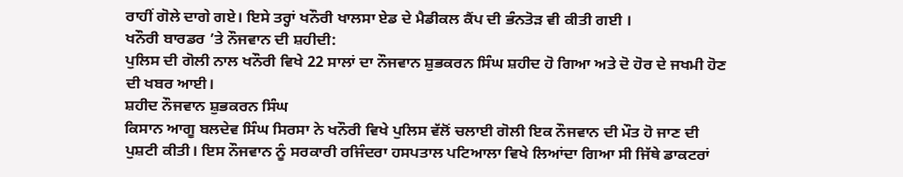ਰਾਹੀਂ ਗੋਲੇ ਦਾਗੇ ਗਏ। ਇਸੇ ਤਰ੍ਹਾਂ ਖਨੌਰੀ ਖਾਲਸਾ ਏਡ ਦੇ ਮੈਡੀਕਲ ਕੈਂਪ ਦੀ ਭੰਨਤੋੜ ਵੀ ਕੀਤੀ ਗਈ ।
ਖਨੌਰੀ ਬਾਰਡਰ ’ਤੇ ਨੌਜਵਾਨ ਦੀ ਸ਼ਹੀਦੀ:
ਪੁਲਿਸ ਦੀ ਗੋਲੀ ਨਾਲ ਖਨੌਰੀ ਵਿਖੇ 22 ਸਾਲਾਂ ਦਾ ਨੌਜਵਾਨ ਸ਼ੁਭਕਰਨ ਸਿੰਘ ਸ਼ਹੀਦ ਹੋ ਗਿਆ ਅਤੇ ਦੋ ਹੋਰ ਦੇ ਜਖਮੀ ਹੋਣ ਦੀ ਖਬਰ ਆਈ।
ਸ਼ਹੀਦ ਨੌਜਵਾਨ ਸ਼ੁਭਕਰਨ ਸਿੰਘ
ਕਿਸਾਨ ਆਗੂ ਬਲਦੇਵ ਸਿੰਘ ਸਿਰਸਾ ਨੇ ਖਨੌਰੀ ਵਿਖੇ ਪੁਲਿਸ ਵੱਲੋਂ ਚਲਾਈ ਗੋਲੀ ਇਕ ਨੌਜਵਾਨ ਦੀ ਮੌਤ ਹੋ ਜਾਣ ਦੀ ਪੁਸ਼ਟੀ ਕੀਤੀ। ਇਸ ਨੌਜਵਾਨ ਨੂੰ ਸਰਕਾਰੀ ਰਜਿੰਦਰਾ ਹਸਪਤਾਲ ਪਟਿਆਲਾ ਵਿਖੇ ਲਿਆਂਦਾ ਗਿਆ ਸੀ ਜਿੱਥੇ ਡਾਕਟਰਾਂ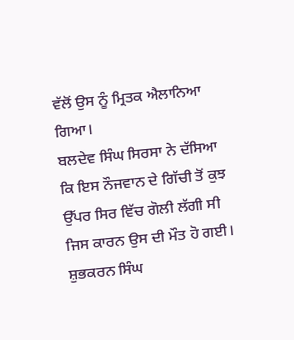ਵੱਲੋਂ ਉਸ ਨੂੰ ਮ੍ਰਿਤਕ ਐਲਾਨਿਆ ਗਿਆ।
ਬਲਦੇਵ ਸਿੰਘ ਸਿਰਸਾ ਨੇ ਦੱਸਿਆ ਕਿ ਇਸ ਨੌਜਵਾਨ ਦੇ ਗਿੱਚੀ ਤੋਂ ਕੁਝ ਉੱਪਰ ਸਿਰ ਵਿੱਚ ਗੋਲੀ ਲੱਗੀ ਸੀ ਜਿਸ ਕਾਰਨ ਉਸ ਦੀ ਮੌਤ ਹੋ ਗਈ।
ਸ਼ੁਭਕਰਨ ਸਿੰਘ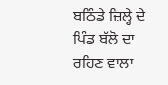ਬਠਿੰਡੇ ਜ਼ਿਲ੍ਹੇ ਦੇ ਪਿੰਡ ਬੱਲੋ ਦਾ ਰਹਿਣ ਵਾਲਾ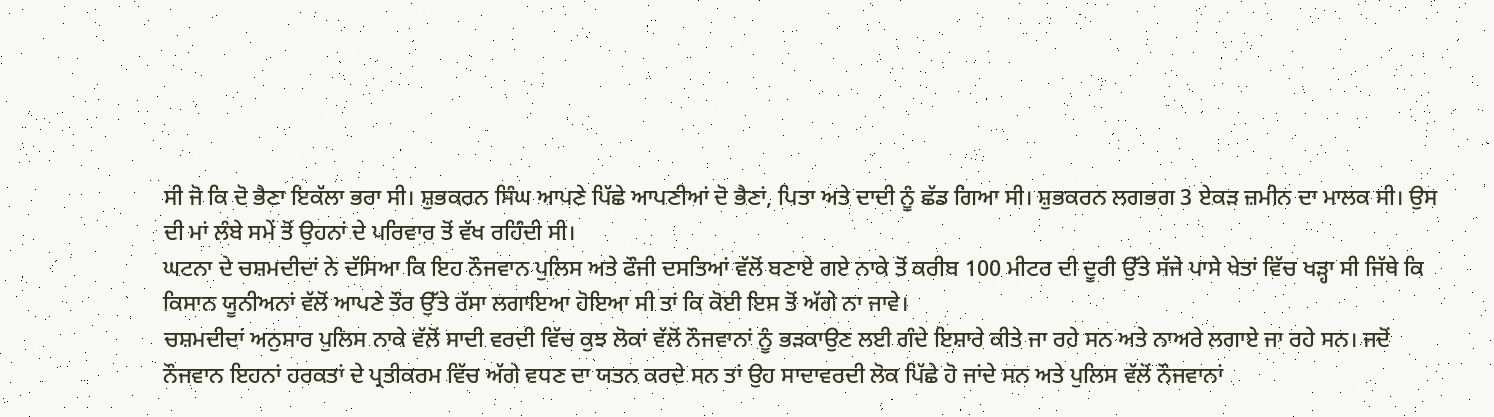ਸੀ ਜੋ ਕਿ ਦੋ ਭੈਣਾ ਇਕੱਲਾ ਭਰਾ ਸੀ। ਸ਼ੁਭਕਰਨ ਸਿੰਘ ਆਪਣੇ ਪਿੱਛੇ ਆਪਣੀਆਂ ਦੋ ਭੈਣਾਂ, ਪਿਤਾ ਅਤੇ ਦਾਦੀ ਨੂੰ ਛੱਡ ਗਿਆ ਸੀ। ਸ਼ੁਭਕਰਨ ਲਗਭਗ 3 ਏਕੜ ਜ਼ਮੀਨ ਦਾ ਮਾਲਕ ਸੀ। ਉਸ ਦੀ ਮਾਂ ਲੰਬੇ ਸਮੇਂ ਤੋਂ ਉਹਨਾਂ ਦੇ ਪਰਿਵਾਰ ਤੋਂ ਵੱਖ ਰਹਿੰਦੀ ਸੀ।
ਘਟਨਾ ਦੇ ਚਸ਼ਮਦੀਦਾਂ ਨੇ ਦੱਸਿਆ ਕਿ ਇਹ ਨੌਜਵਾਨ ਪੁਲਿਸ ਅਤੇ ਫੌਜੀ ਦਸਤਿਆਂ ਵੱਲੋਂ ਬਣਾਏ ਗਏ ਨਾਕੇ ਤੋਂ ਕਰੀਬ 100 ਮੀਟਰ ਦੀ ਦੂਰੀ ਉੱਤੇ ਸੱਜੇ ਪਾਸੇ ਖੇਤਾਂ ਵਿੱਚ ਖੜ੍ਹਾ ਸੀ ਜਿੱਥੇ ਕਿ ਕਿਸਾਨ ਯੂਨੀਅਨਾਂ ਵੱਲੋਂ ਆਪਣੇ ਤੌਰ ਉੱਤੇ ਰੱਸਾ ਲਗਾਇਆ ਹੋਇਆ ਸੀ ਤਾਂ ਕਿ ਕੋਈ ਇਸ ਤੋਂ ਅੱਗੇ ਨਾ ਜਾਵੇ।
ਚਸ਼ਮਦੀਦਾਂ ਅਨੁਸਾਰ ਪੁਲਿਸ ਨਾਕੇ ਵੱਲੋਂ ਸਾਦੀ ਵਰਦੀ ਵਿੱਚ ਕੁਝ ਲੋਕਾਂ ਵੱਲੋਂ ਨੌਜਵਾਨਾਂ ਨੂੰ ਭੜਕਾਉਣ ਲਈ ਗੰਦੇ ਇਸ਼ਾਰੇ ਕੀਤੇ ਜਾ ਰਹੇ ਸਨ ਅਤੇ ਨਾਅਰੇ ਲਗਾਏ ਜਾ ਰਹੇ ਸਨ। ਜਦੋਂ ਨੌਜਵਾਨ ਇਹਨਾਂ ਹਰਕਤਾਂ ਦੇ ਪ੍ਰਤੀਕਰਮ ਵਿੱਚ ਅੱਗੇ ਵਧਣ ਦਾ ਯਤਨ ਕਰਦੇ ਸਨ ਤਾਂ ਉਹ ਸਾਦਾਵਰਦੀ ਲੋਕ ਪਿੱਛੇ ਹੋ ਜਾਂਦੇ ਸਨ ਅਤੇ ਪੁਲਿਸ ਵੱਲੋਂ ਨੌਜਵਾਨਾਂ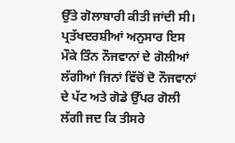ਉੱਤੇ ਗੋਲਾਬਾਰੀ ਕੀਤੀ ਜਾਂਦੀ ਸੀ।
ਪ੍ਰਤੱਖਦਰਸ਼ੀਆਂ ਅਨੁਸਾਰ ਇਸ ਮੌਕੇ ਤਿੰਨ ਨੌਜਵਾਨਾਂ ਦੇ ਗੋਲੀਆਂ ਲੱਗੀਆਂ ਜਿਨਾਂ ਵਿੱਚੋਂ ਦੋ ਨੌਜਵਾਨਾਂ ਦੇ ਪੱਟ ਅਤੇ ਗੋਡੇ ਉੱਪਰ ਗੋਲੀ ਲੱਗੀ ਜਦ ਕਿ ਤੀਸਰੇ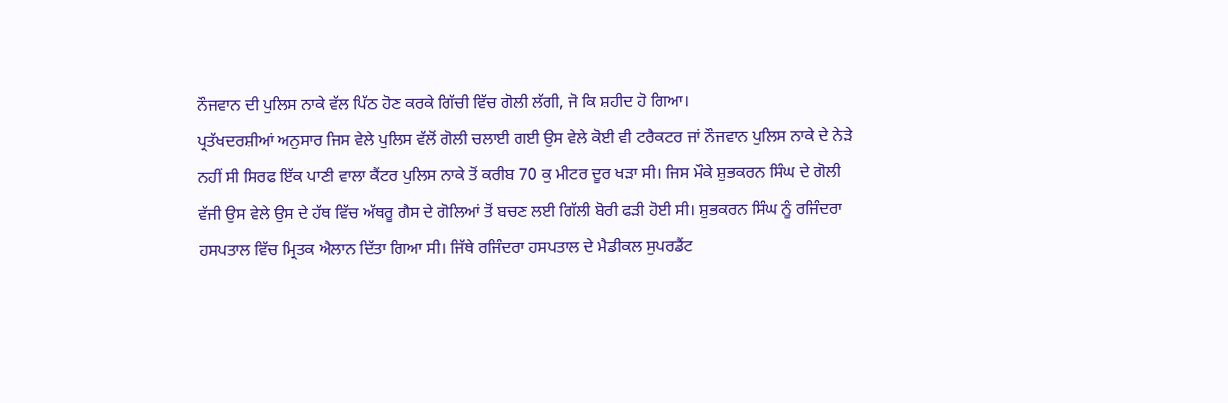ਨੌਜਵਾਨ ਦੀ ਪੁਲਿਸ ਨਾਕੇ ਵੱਲ ਪਿੱਠ ਹੋਣ ਕਰਕੇ ਗਿੱਚੀ ਵਿੱਚ ਗੋਲੀ ਲੱਗੀ, ਜੋ ਕਿ ਸ਼ਹੀਦ ਹੋ ਗਿਆ।
ਪ੍ਰਤੱਖਦਰਸ਼ੀਆਂ ਅਨੁਸਾਰ ਜਿਸ ਵੇਲੇ ਪੁਲਿਸ ਵੱਲੋਂ ਗੋਲੀ ਚਲਾਈ ਗਈ ਉਸ ਵੇਲੇ ਕੋਈ ਵੀ ਟਰੈਕਟਰ ਜਾਂ ਨੌਜਵਾਨ ਪੁਲਿਸ ਨਾਕੇ ਦੇ ਨੇੜੇ ਨਹੀਂ ਸੀ ਸਿਰਫ ਇੱਕ ਪਾਣੀ ਵਾਲਾ ਕੈਂਟਰ ਪੁਲਿਸ ਨਾਕੇ ਤੋਂ ਕਰੀਬ 70 ਕੁ ਮੀਟਰ ਦੂਰ ਖੜਾ ਸੀ। ਜਿਸ ਮੌਕੇ ਸ਼ੁਭਕਰਨ ਸਿੰਘ ਦੇ ਗੋਲੀ ਵੱਜੀ ਉਸ ਵੇਲੇ ਉਸ ਦੇ ਹੱਥ ਵਿੱਚ ਅੱਥਰੂ ਗੈਸ ਦੇ ਗੋਲਿਆਂ ਤੋਂ ਬਚਣ ਲਈ ਗਿੱਲੀ ਬੋਰੀ ਫੜੀ ਹੋਈ ਸੀ। ਸ਼ੁਭਕਰਨ ਸਿੰਘ ਨੂੰ ਰਜਿੰਦਰਾ ਹਸਪਤਾਲ ਵਿੱਚ ਮ੍ਰਿਤਕ ਐਲਾਨ ਦਿੱਤਾ ਗਿਆ ਸੀ। ਜਿੱਥੇ ਰਜਿੰਦਰਾ ਹਸਪਤਾਲ ਦੇ ਮੈਡੀਕਲ ਸੁਪਰਡੈਂਟ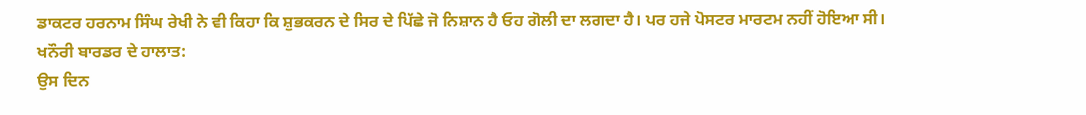ਡਾਕਟਰ ਹਰਨਾਮ ਸਿੰਘ ਰੇਖੀ ਨੇ ਵੀ ਕਿਹਾ ਕਿ ਸ਼ੁਭਕਰਨ ਦੇ ਸਿਰ ਦੇ ਪਿੱਛੇ ਜੋ ਨਿਸ਼ਾਨ ਹੈ ਓਹ ਗੋਲੀ ਦਾ ਲਗਦਾ ਹੈ। ਪਰ ਹਜੇ ਪੋਸਟਰ ਮਾਰਟਮ ਨਹੀਂ ਹੋਇਆ ਸੀ।
ਖਨੌਰੀ ਬਾਰਡਰ ਦੇ ਹਾਲਾਤ:
ਉਸ ਦਿਨ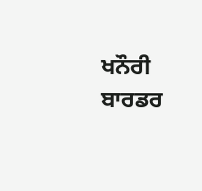ਖਨੌਰੀ ਬਾਰਡਰ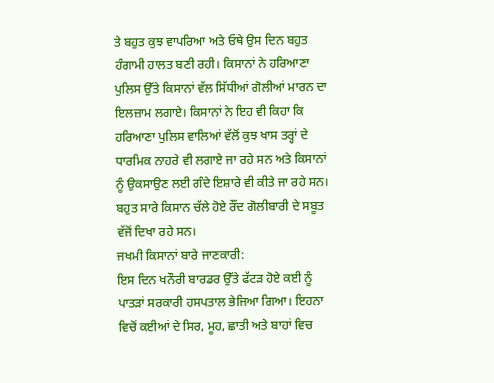ਤੇ ਬਹੁਤ ਕੁਝ ਵਾਪਰਿਆ ਅਤੇ ਓਥੇ ਉਸ ਦਿਨ ਬਹੁਤ ਹੰਗਾਮੀ ਹਾਲਤ ਬਣੀ ਰਹੀ। ਕਿਸਾਨਾਂ ਨੇ ਹਰਿਆਣਾ ਪੁਲਿਸ ਉੱਤੇ ਕਿਸਾਨਾਂ ਵੱਲ ਸਿੱਧੀਆਂ ਗੋਲੀਆਂ ਮਾਰਨ ਦਾ ਇਲਜ਼ਾਮ ਲਗਾਏ। ਕਿਸਾਨਾਂ ਨੇ ਇਹ ਵੀ ਕਿਹਾ ਕਿ ਹਰਿਆਣਾ ਪੁਲਿਸ ਵਾਲਿਆਂ ਵੱਲੋਂ ਕੁਝ ਖਾਸ ਤਰ੍ਹਾਂ ਦੇ ਧਾਰਮਿਕ ਨਾਹਰੇ ਵੀ ਲਗਾਏ ਜਾ ਰਹੇ ਸਨ ਅਤੇ ਕਿਸਾਨਾਂ ਨੂੰ ਉਕਸਾਉਣ ਲਈ ਗੰਦੇ ਇਸ਼ਾਰੇ ਵੀ ਕੀਤੇ ਜਾ ਰਹੇ ਸਨ। ਬਹੁਤ ਸਾਰੇ ਕਿਸਾਨ ਚੱਲੇ ਹੋਏ ਰੌਂਦ ਗੋਲੀਬਾਰੀ ਦੇ ਸਬੂਤ ਵੱਜੋਂ ਦਿਖਾ ਰਹੇ ਸਨ।
ਜਖਮੀ ਕਿਸਾਨਾਂ ਬਾਰੇ ਜਾਣਕਾਰੀ:
ਇਸ ਦਿਨ ਖਨੌਰੀ ਬਾਰਡਰ ਉੱਤੇ ਫੱਟੜ ਹੋਏ ਕਈ ਨੂੰ ਪਾਤੜਾਂ ਸਰਕਾਰੀ ਹਸਪਤਾਲ ਭੇਜਿਆ ਗਿਆ। ਇਹਨਾ ਵਿਚੋਂ ਕਈਆਂ ਦੇ ਸਿਰ, ਮੂਹ, ਛਾਤੀ ਅਤੇ ਬਾਹਾਂ ਵਿਚ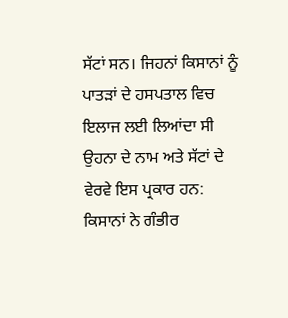ਸੱਟਾਂ ਸਨ। ਜਿਹਨਾਂ ਕਿਸਾਨਾਂ ਨੂੰ ਪਾਤੜਾਂ ਦੇ ਹਸਪਤਾਲ ਵਿਚ ਇਲਾਜ ਲਈ ਲਿਆਂਦਾ ਸੀ ਉਹਨਾ ਦੇ ਨਾਮ ਅਤੇ ਸੱਟਾਂ ਦੇ ਵੇਰਵੇ ਇਸ ਪ੍ਰਕਾਰ ਹਨ:
ਕਿਸਾਨਾਂ ਨੇ ਗੰਭੀਰ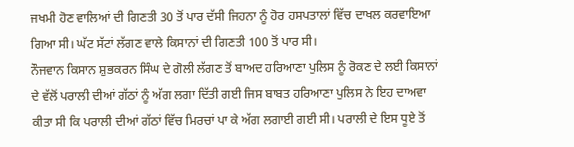ਜਖਮੀ ਹੋਣ ਵਾਲਿਆਂ ਦੀ ਗਿਣਤੀ 30 ਤੋਂ ਪਾਰ ਦੱਸੀ ਜਿਹਨਾ ਨੂੰ ਹੋਰ ਹਸਪਤਾਲਾਂ ਵਿੱਚ ਦਾਖਲ ਕਰਵਾਇਆ ਗਿਆ ਸੀ। ਘੱਟ ਸੱਟਾਂ ਲੱਗਣ ਵਾਲੇ ਕਿਸਾਨਾਂ ਦੀ ਗਿਣਤੀ 100 ਤੋਂ ਪਾਰ ਸੀ।
ਨੌਜਵਾਨ ਕਿਸਾਨ ਸ਼ੁਭਕਰਨ ਸਿੰਘ ਦੇ ਗੋਲੀ ਲੱਗਣ ਤੋਂ ਬਾਅਦ ਹਰਿਆਣਾ ਪੁਲਿਸ ਨੂੰ ਰੋਕਣ ਦੇ ਲਈ ਕਿਸਾਨਾਂ ਦੇ ਵੱਲੋਂ ਪਰਾਲੀ ਦੀਆਂ ਗੱਠਾਂ ਨੂੰ ਅੱਗ ਲਗਾ ਦਿੱਤੀ ਗਈ ਜਿਸ ਬਾਬਤ ਹਰਿਆਣਾ ਪੁਲਿਸ ਨੇ ਇਹ ਦਾਅਵਾ ਕੀਤਾ ਸੀ ਕਿ ਪਰਾਲੀ ਦੀਆਂ ਗੱਠਾਂ ਵਿੱਚ ਮਿਰਚਾਂ ਪਾ ਕੇ ਅੱਗ ਲਗਾਈ ਗਈ ਸੀ। ਪਰਾਲੀ ਦੇ ਇਸ ਧੂਏ ਤੋਂ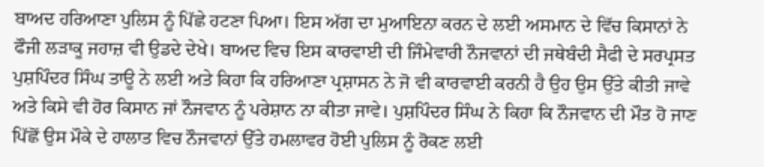ਬਾਅਦ ਹਰਿਆਣਾ ਪੁਲਿਸ ਨੂੰ ਪਿੱਛੇ ਹਟਣਾ ਪਿਆ। ਇਸ ਅੱਗ ਦਾ ਮੁਆਇਨਾ ਕਰਨ ਦੇ ਲਈ ਅਸਮਾਨ ਦੇ ਵਿੱਚ ਕਿਸਾਨਾਂ ਨੇ ਫੌਜੀ ਲੜਾਕੂ ਜਹਾਜ਼ ਵੀ ਉਡਦੇ ਦੇਖੇ। ਬਾਅਦ ਵਿਚ ਇਸ ਕਾਰਵਾਈ ਦੀ ਜਿੰਮੇਵਾਰੀ ਨੌਜਵਾਨਾਂ ਦੀ ਜਥੇਬੰਦੀ ਸੈਫੀ ਦੇ ਸਰਪ੍ਰਸਤ ਪੁਸ਼ਪਿੰਦਰ ਸਿੰਘ ਤਾਊ ਨੇ ਲਈ ਅਤੇ ਕਿਹਾ ਕਿ ਹਰਿਆਣਾ ਪ੍ਰਸ਼ਾਸਨ ਨੇ ਜੋ ਵੀ ਕਾਰਵਾਈ ਕਰਨੀ ਹੈ ਉਹ ਉਸ ਉੱਤੇ ਕੀਤੀ ਜਾਵੇ ਅਤੇ ਕਿਸੇ ਵੀ ਹੋਰ ਕਿਸਾਨ ਜਾਂ ਨੌਜਵਾਨ ਨੂੰ ਪਰੇਸ਼ਾਨ ਨਾ ਕੀਤਾ ਜਾਵੇ। ਪੁਸ਼ਪਿੰਦਰ ਸਿੰਘ ਨੇ ਕਿਹਾ ਕਿ ਨੌਜਵਾਨ ਦੀ ਮੌਤ ਹੋ ਜਾਣ ਪਿੱਛੋਂ ਉਸ ਮੌਕੇ ਦੇ ਹਾਲਾਤ ਵਿਚ ਨੌਜਵਾਨਾਂ ਉੱਤੇ ਹਮਲਾਵਰ ਹੋਈ ਪੁਲਿਸ ਨੂੰ ਰੋਕਣ ਲਈ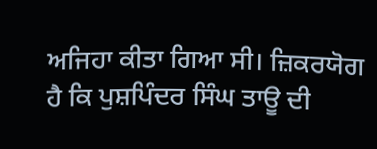ਅਜਿਹਾ ਕੀਤਾ ਗਿਆ ਸੀ। ਜ਼ਿਕਰਯੋਗ ਹੈ ਕਿ ਪੁਸ਼ਪਿੰਦਰ ਸਿੰਘ ਤਾਊ ਦੀ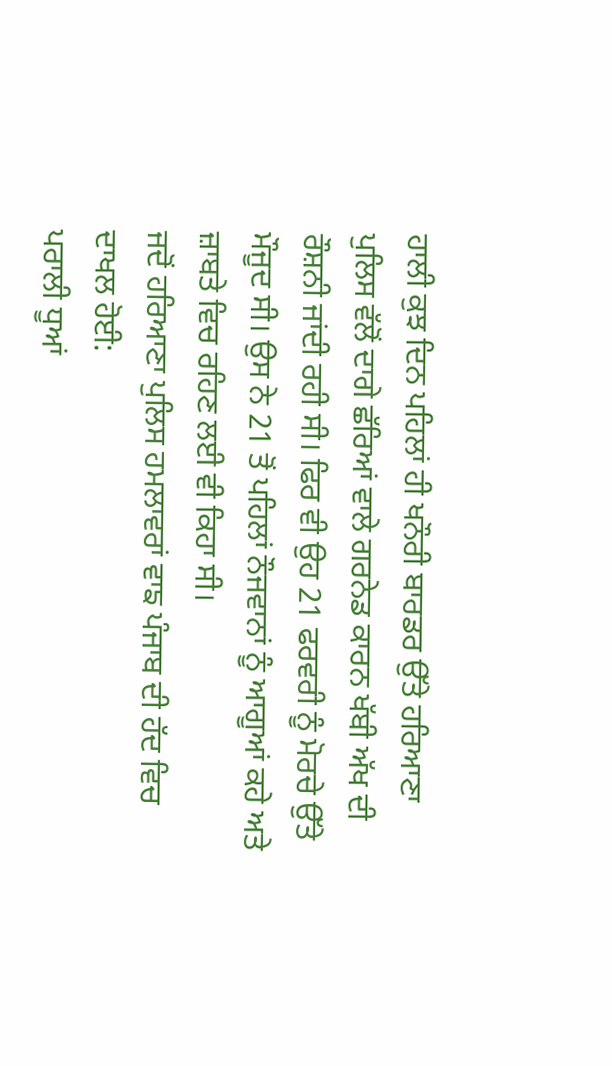ਹਾਲੀ ਕੁਝ ਦਿਨ ਪਹਿਲਾਂ ਹੀ ਖਨੌਰੀ ਬਾਰਡਰ ਉੱਤੇ ਹਰਿਆਣਾ ਪੁਲਿਸ ਵੱਲੋਂ ਦਾਗੇ ਛੱਰਿਆਂ ਵਾਲੇ ਗਰਨੇਡ ਕਾਰਨ ਖੱਬੀ ਅੱਖ ਦੀ ਰੌਸ਼ਨੀ ਜਾਂਦੀ ਰਹੀ ਸੀ। ਫਿਰ ਵੀ ਉਹ 21 ਫਰਵਰੀ ਨੂੰ ਮੋਰਚੇ ਉੱਤੇ ਮੌਜੂਦ ਸੀ। ਉਸ ਨੇ 21 ਤੋਂ ਪਹਿਲਾਂ ਨੌਜਵਾਨਾਂ ਨੂੰ ਆਗੂਆਂ ਕਹੇ ਅਤੇ ਜ਼ਾਬਤੇ ਵਿਚ ਰਹਿਣ ਲਈ ਵੀ ਕਿਹਾ ਸੀ।
ਜਦੋਂ ਹਰਿਆਣਾ ਪੁਲਿਸ ਹਮਲਾਵਰਾਂ ਵਾਙ ਪੰਜਾਬ ਦੀ ਹੱਦ ਵਿਚ ਦਾਖਲ ਹੋਈ:
ਪਰਾਲੀ ਧੂਆਂ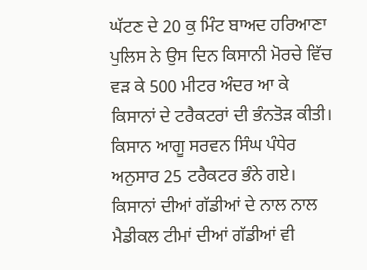ਘੱਟਣ ਦੇ 20 ਕੁ ਮਿੰਟ ਬਾਅਦ ਹਰਿਆਣਾ ਪੁਲਿਸ ਨੇ ਉਸ ਦਿਨ ਕਿਸਾਨੀ ਮੋਰਚੇ ਵਿੱਚ ਵੜ ਕੇ 500 ਮੀਟਰ ਅੰਦਰ ਆ ਕੇ ਕਿਸਾਨਾਂ ਦੇ ਟਰੈਕਟਰਾਂ ਦੀ ਭੰਨਤੋੜ ਕੀਤੀ। ਕਿਸਾਨ ਆਗੂ ਸਰਵਨ ਸਿੰਘ ਪੰਧੇਰ ਅਨੁਸਾਰ 25 ਟਰੈਕਟਰ ਭੰਨੇ ਗਏ। ਕਿਸਾਨਾਂ ਦੀਆਂ ਗੱਡੀਆਂ ਦੇ ਨਾਲ ਨਾਲ ਮੈਡੀਕਲ ਟੀਮਾਂ ਦੀਆਂ ਗੱਡੀਆਂ ਵੀ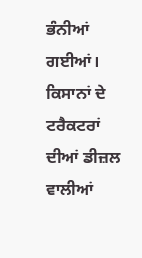ਭੰਨੀਆਂ ਗਈਆਂ। ਕਿਸਾਨਾਂ ਦੇ ਟਰੈਕਟਰਾਂ ਦੀਆਂ ਡੀਜ਼ਲ ਵਾਲੀਆਂ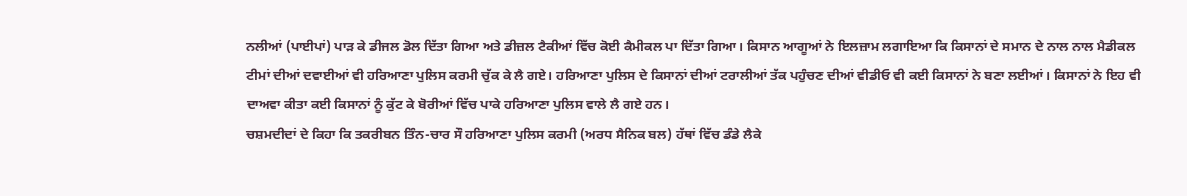ਨਲੀਆਂ (ਪਾਈਪਾਂ) ਪਾੜ ਕੇ ਡੀਜਲ ਡੋਲ ਦਿੱਤਾ ਗਿਆ ਅਤੇ ਡੀਜ਼ਲ ਟੈਕੀਆਂ ਵਿੱਚ ਕੋਈ ਕੈਮੀਕਲ ਪਾ ਦਿੱਤਾ ਗਿਆ। ਕਿਸਾਨ ਆਗੂਆਂ ਨੇ ਇਲਜ਼ਾਮ ਲਗਾਇਆ ਕਿ ਕਿਸਾਨਾਂ ਦੇ ਸਮਾਨ ਦੇ ਨਾਲ ਨਾਲ ਮੈਡੀਕਲ ਟੀਮਾਂ ਦੀਆਂ ਦਵਾਈਆਂ ਵੀ ਹਰਿਆਣਾ ਪੁਲਿਸ ਕਰਮੀ ਚੁੱਕ ਕੇ ਲੈ ਗਏ। ਹਰਿਆਣਾ ਪੁਲਿਸ ਦੇ ਕਿਸਾਨਾਂ ਦੀਆਂ ਟਰਾਲੀਆਂ ਤੱਕ ਪਹੁੰਚਣ ਦੀਆਂ ਵੀਡੀਓ ਵੀ ਕਈ ਕਿਸਾਨਾਂ ਨੇ ਬਣਾ ਲਈਆਂ। ਕਿਸਾਨਾਂ ਨੇ ਇਹ ਵੀ ਦਾਅਵਾ ਕੀਤਾ ਕਈ ਕਿਸਾਨਾਂ ਨੂੰ ਕੁੱਟ ਕੇ ਬੋਰੀਆਂ ਵਿੱਚ ਪਾਕੇ ਹਰਿਆਣਾ ਪੁਲਿਸ ਵਾਲੇ ਲੈ ਗਏ ਹਨ।
ਚਸ਼ਮਦੀਦਾਂ ਦੇ ਕਿਹਾ ਕਿ ਤਕਰੀਬਨ ਤਿੰਨ-ਚਾਰ ਸੌ ਹਰਿਆਣਾ ਪੁਲਿਸ ਕਰਮੀ (ਅਰਧ ਸੈਨਿਕ ਬਲ) ਹੱਥਾਂ ਵਿੱਚ ਡੰਡੇ ਲੈਕੇ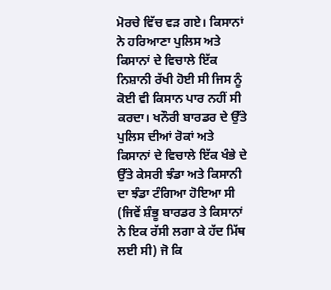ਮੋਰਚੇ ਵਿੱਚ ਵੜ ਗਏ। ਕਿਸਾਨਾਂ ਨੇ ਹਰਿਆਣਾ ਪੁਲਿਸ ਅਤੇ ਕਿਸਾਨਾਂ ਦੇ ਵਿਚਾਲੇ ਇੱਕ ਨਿਸ਼ਾਨੀ ਰੱਖੀ ਹੋਈ ਸੀ ਜਿਸ ਨੂੰ ਕੋਈ ਵੀ ਕਿਸਾਨ ਪਾਰ ਨਹੀਂ ਸੀ ਕਰਦਾ। ਖਨੌਰੀ ਬਾਰਡਰ ਦੇ ਉੱਤੇ ਪੁਲਿਸ ਦੀਆਂ ਰੋਕਾਂ ਅਤੇ ਕਿਸਾਨਾਂ ਦੇ ਵਿਚਾਲੇ ਇੱਕ ਖੰਭੇ ਦੇ ਉੱਤੇ ਕੇਸਰੀ ਝੰਡਾ ਅਤੇ ਕਿਸਾਨੀ ਦਾ ਝੰਡਾ ਟੰਗਿਆ ਹੋਇਆ ਸੀ (ਜਿਵੇਂ ਸ਼ੰਭੂ ਬਾਰਡਰ ਤੇ ਕਿਸਾਨਾਂ ਨੇ ਇਕ ਰੱਸੀ ਲਗਾ ਕੇ ਹੱਦ ਮਿੱਥ ਲਈ ਸੀ) ਜੋ ਕਿ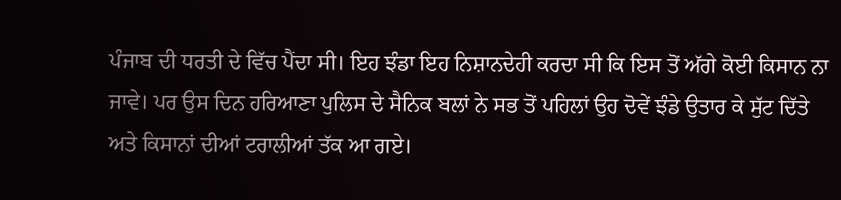ਪੰਜਾਬ ਦੀ ਧਰਤੀ ਦੇ ਵਿੱਚ ਪੈਂਦਾ ਸੀ। ਇਹ ਝੰਡਾ ਇਹ ਨਿਸ਼ਾਨਦੇਹੀ ਕਰਦਾ ਸੀ ਕਿ ਇਸ ਤੋਂ ਅੱਗੇ ਕੋਈ ਕਿਸਾਨ ਨਾ ਜਾਵੇ। ਪਰ ਉਸ ਦਿਨ ਹਰਿਆਣਾ ਪੁਲਿਸ ਦੇ ਸੈਨਿਕ ਬਲਾਂ ਨੇ ਸਭ ਤੋਂ ਪਹਿਲਾਂ ਉਹ ਦੋਵੇਂ ਝੰਡੇ ਉਤਾਰ ਕੇ ਸੁੱਟ ਦਿੱਤੇ ਅਤੇ ਕਿਸਾਨਾਂ ਦੀਆਂ ਟਰਾਲੀਆਂ ਤੱਕ ਆ ਗਏ।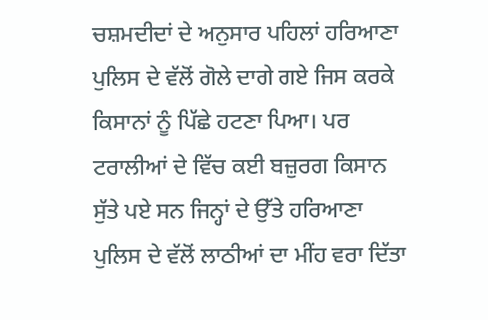ਚਸ਼ਮਦੀਦਾਂ ਦੇ ਅਨੁਸਾਰ ਪਹਿਲਾਂ ਹਰਿਆਣਾ ਪੁਲਿਸ ਦੇ ਵੱਲੋਂ ਗੋਲੇ ਦਾਗੇ ਗਏ ਜਿਸ ਕਰਕੇ ਕਿਸਾਨਾਂ ਨੂੰ ਪਿੱਛੇ ਹਟਣਾ ਪਿਆ। ਪਰ ਟਰਾਲੀਆਂ ਦੇ ਵਿੱਚ ਕਈ ਬਜ਼ੁਰਗ ਕਿਸਾਨ ਸੁੱਤੇ ਪਏ ਸਨ ਜਿਨ੍ਹਾਂ ਦੇ ਉੱਤੇ ਹਰਿਆਣਾ ਪੁਲਿਸ ਦੇ ਵੱਲੋਂ ਲਾਠੀਆਂ ਦਾ ਮੀਂਹ ਵਰਾ ਦਿੱਤਾ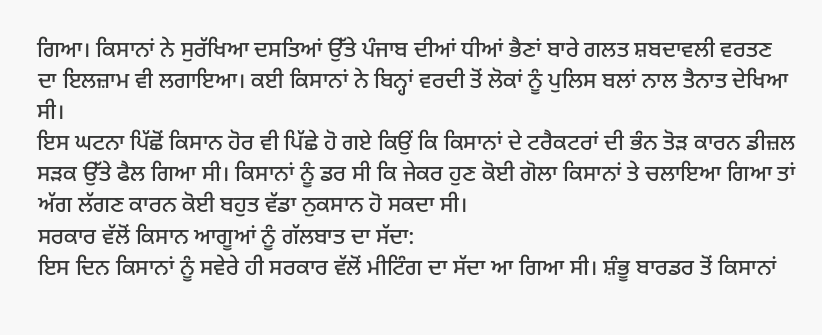ਗਿਆ। ਕਿਸਾਨਾਂ ਨੇ ਸੁਰੱਖਿਆ ਦਸਤਿਆਂ ਉੱਤੇ ਪੰਜਾਬ ਦੀਆਂ ਧੀਆਂ ਭੈਣਾਂ ਬਾਰੇ ਗਲਤ ਸ਼ਬਦਾਵਲੀ ਵਰਤਣ ਦਾ ਇਲਜ਼ਾਮ ਵੀ ਲਗਾਇਆ। ਕਈ ਕਿਸਾਨਾਂ ਨੇ ਬਿਨ੍ਹਾਂ ਵਰਦੀ ਤੋਂ ਲੋਕਾਂ ਨੂੰ ਪੁਲਿਸ ਬਲਾਂ ਨਾਲ ਤੈਨਾਤ ਦੇਖਿਆ ਸੀ।
ਇਸ ਘਟਨਾ ਪਿੱਛੋਂ ਕਿਸਾਨ ਹੋਰ ਵੀ ਪਿੱਛੇ ਹੋ ਗਏ ਕਿਉਂ ਕਿ ਕਿਸਾਨਾਂ ਦੇ ਟਰੈਕਟਰਾਂ ਦੀ ਭੰਨ ਤੋੜ ਕਾਰਨ ਡੀਜ਼ਲ ਸੜਕ ਉੱਤੇ ਫੈਲ ਗਿਆ ਸੀ। ਕਿਸਾਨਾਂ ਨੂੰ ਡਰ ਸੀ ਕਿ ਜੇਕਰ ਹੁਣ ਕੋਈ ਗੋਲਾ ਕਿਸਾਨਾਂ ਤੇ ਚਲਾਇਆ ਗਿਆ ਤਾਂ ਅੱਗ ਲੱਗਣ ਕਾਰਨ ਕੋਈ ਬਹੁਤ ਵੱਡਾ ਨੁਕਸਾਨ ਹੋ ਸਕਦਾ ਸੀ।
ਸਰਕਾਰ ਵੱਲੋਂ ਕਿਸਾਨ ਆਗੂਆਂ ਨੂੰ ਗੱਲਬਾਤ ਦਾ ਸੱਦਾ:
ਇਸ ਦਿਨ ਕਿਸਾਨਾਂ ਨੂੰ ਸਵੇਰੇ ਹੀ ਸਰਕਾਰ ਵੱਲੋਂ ਮੀਟਿੰਗ ਦਾ ਸੱਦਾ ਆ ਗਿਆ ਸੀ। ਸ਼ੰਭੂ ਬਾਰਡਰ ਤੋਂ ਕਿਸਾਨਾਂ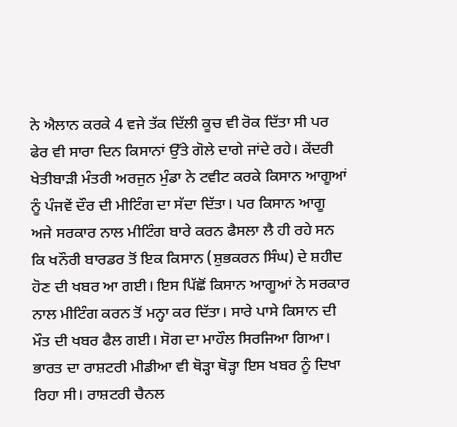ਨੇ ਐਲਾਨ ਕਰਕੇ 4 ਵਜੇ ਤੱਕ ਦਿੱਲੀ ਕੂਚ ਵੀ ਰੋਕ ਦਿੱਤਾ ਸੀ ਪਰ ਫੇਰ ਵੀ ਸਾਰਾ ਦਿਨ ਕਿਸਾਨਾਂ ਉੱਤੇ ਗੋਲੇ ਦਾਗੇ ਜਾਂਦੇ ਰਹੇ। ਕੇਂਦਰੀ ਖੇਤੀਬਾੜੀ ਮੰਤਰੀ ਅਰਜੁਨ ਮੁੰਡਾ ਨੇ ਟਵੀਟ ਕਰਕੇ ਕਿਸਾਨ ਆਗੂਆਂ ਨੂੰ ਪੰਜਵੇਂ ਦੌਰ ਦੀ ਮੀਟਿੰਗ ਦਾ ਸੱਦਾ ਦਿੱਤਾ। ਪਰ ਕਿਸਾਨ ਆਗੂ ਅਜੇ ਸਰਕਾਰ ਨਾਲ ਮੀਟਿੰਗ ਬਾਰੇ ਕਰਨ ਫੈਸਲਾ ਲੈ ਹੀ ਰਹੇ ਸਨ ਕਿ ਖਨੌਰੀ ਬਾਰਡਰ ਤੋਂ ਇਕ ਕਿਸਾਨ (ਸ਼ੁਭਕਰਨ ਸਿੰਘ) ਦੇ ਸ਼ਹੀਦ ਹੋਣ ਦੀ ਖਬਰ ਆ ਗਈ। ਇਸ ਪਿੱਛੋਂ ਕਿਸਾਨ ਆਗੂਆਂ ਨੇ ਸਰਕਾਰ ਨਾਲ ਮੀਟਿੰਗ ਕਰਨ ਤੋਂ ਮਨ੍ਹਾ ਕਰ ਦਿੱਤਾ। ਸਾਰੇ ਪਾਸੇ ਕਿਸਾਨ ਦੀ ਮੌਤ ਦੀ ਖਬਰ ਫੈਲ ਗਈ। ਸੋਗ ਦਾ ਮਾਹੌਲ ਸਿਰਜਿਆ ਗਿਆ। ਭਾਰਤ ਦਾ ਰਾਸ਼ਟਰੀ ਮੀਡੀਆ ਵੀ ਥੋੜ੍ਹਾ ਥੋੜ੍ਹਾ ਇਸ ਖਬਰ ਨੂੰ ਦਿਖਾ ਰਿਹਾ ਸੀ। ਰਾਸ਼ਟਰੀ ਚੈਨਲ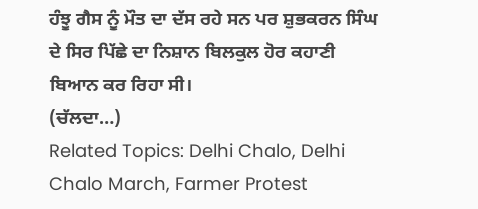ਹੰਝੂ ਗੈਸ ਨੂੰ ਮੌਤ ਦਾ ਦੱਸ ਰਹੇ ਸਨ ਪਰ ਸ਼ੁਭਕਰਨ ਸਿੰਘ ਦੇ ਸਿਰ ਪਿੱਛੇ ਦਾ ਨਿਸ਼ਾਨ ਬਿਲਕੁਲ ਹੋਰ ਕਹਾਣੀ ਬਿਆਨ ਕਰ ਰਿਹਾ ਸੀ।
(ਚੱਲਦਾ…)
Related Topics: Delhi Chalo, Delhi Chalo March, Farmer Protest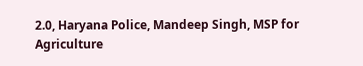2.0, Haryana Police, Mandeep Singh, MSP for Agriculture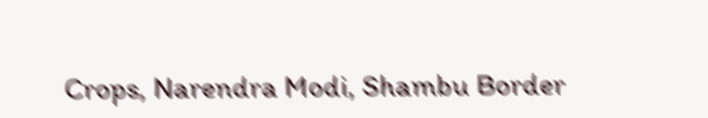Crops, Narendra Modi, Shambu Border